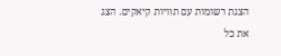הצגת רשומות עם תוויות קיאקים. הצג את כל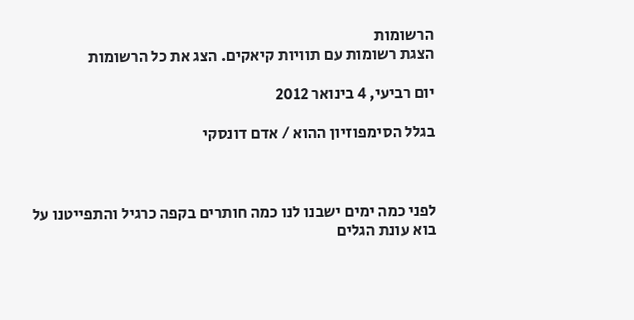הרשומות
הצגת רשומות עם תוויות קיאקים. הצג את כל הרשומות

יום רביעי, 4 בינואר 2012

בגלל הסימפוזיון ההוא / אדם דונסקי



לפני כמה ימים ישבנו לנו כמה חותרים בקפה כרגיל והתפייטנו על בוא עונת הגלים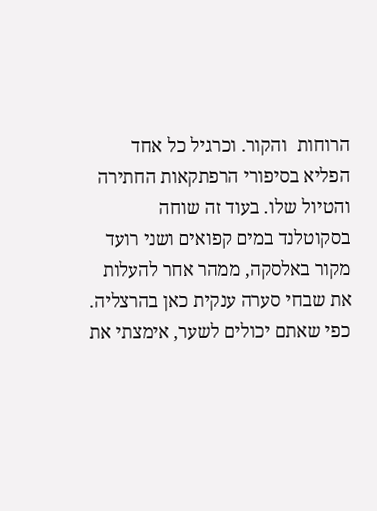הרוחות  והקור. וכרגיל כל אחד הפליא בסיפורי הרפתקאות החתירה והטיול שלו. בעוד זה שוחה בסקוטלנד במים קפואים ושני רועד מקור באלסקה, ממהר אחר להעלות את שבחי סערה ענקית כאן בהרצליה. כפי שאתם יכולים לשער, אימצתי את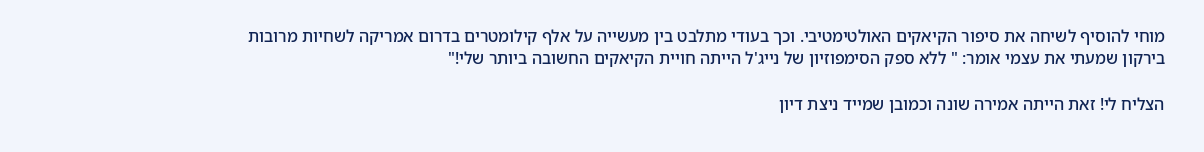מוחי להוסיף לשיחה את סיפור הקיאקים האולטימטיבי. וכך בעודי מתלבט בין מעשייה על אלף קילומטרים בדרום אמריקה לשחיות מרובות בירקון שמעתי את עצמי אומר: " ללא ספק הסימפוזיון של נייג'ל הייתה חויית הקיאקים החשובה ביותר שלי!"

הצליח לי! זאת הייתה אמירה שונה וכמובן שמייד ניצת דיון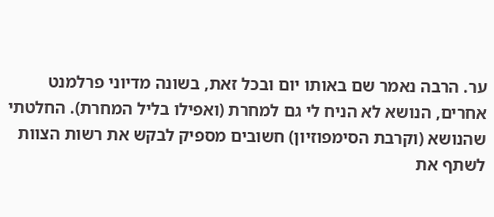ער. הרבה נאמר שם באותו יום ובכל זאת, בשונה מדיוני פרלמנט אחרים, הנושא לא הניח לי גם למחרת (ואפילו בליל המחרת). החלטתי שהנושא (וקרבת הסימפוזיון) חשובים מספיק לבקש את רשות הצוות לשתף את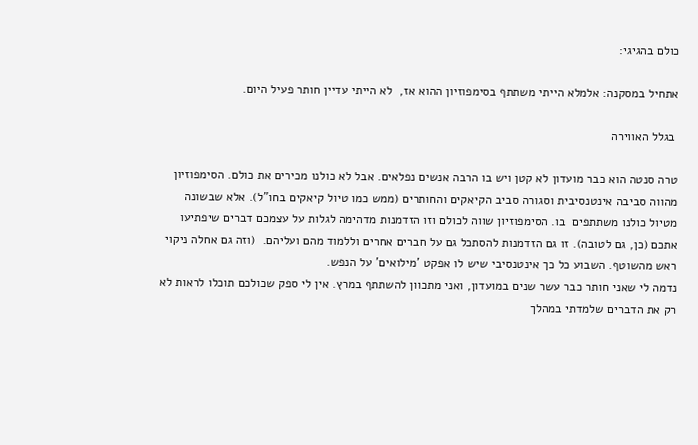כולם בהגיגי:

אתחיל במסקנה: אלמלא הייתי משתתף בסימפוזיון ההוא אז,  לא הייתי עדיין חותר פעיל היום.

 בגלל האווירה

טרה סנטה הוא כבר מועדון לא קטן ויש בו הרבה אנשים נפלאים. אבל לא כולנו מכירים את כולם. הסימפוזיון מהווה סביבה אינטנסיבית וסגורה סביב הקיאקים והחותרים (ממש כמו טיול קיאקים בחו"ל). אלא שבשונה מטיול כולנו משתתפים  בו. הסימפוזיון שווה לכולם וזו הזדמנות מדהימה לגלות על עצמכם דברים שיפתיעו אתכם (כן, גם לטובה). זו גם הזדמנות להסתכל גם על חברים אחרים וללמוד מהם ועליהם.  (וזה גם אחלה ניקוי ראש מהשוטף. השבוע כל כך אינטנסיבי שיש לו אפקט 'מילואים' על הנפש.
נדמה לי שאני חותר כבר עשר שנים במועדון, ואני מתכוון להשתתף במרץ. אין לי ספק שכולכם תוכלו לראות לא רק את הדברים שלמדתי במהלך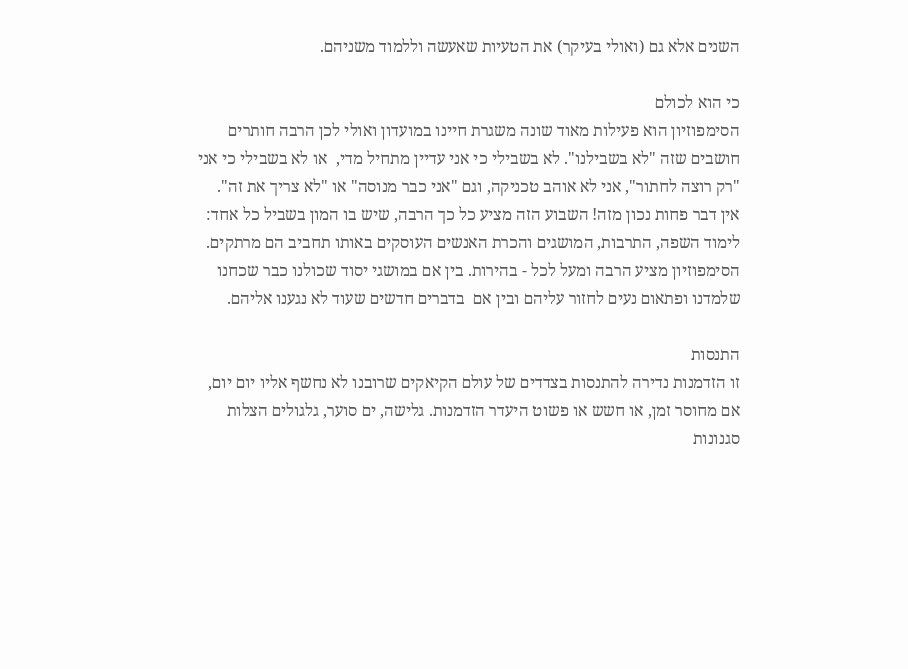השנים אלא גם (ואולי בעיקר) את הטעיות שאעשה וללמוד משניהם.

כי הוא לכולם
הסימפוזיון הוא פעילות מאוד שונה משגרת חיינו במועדון ואולי לכן הרבה חותרים חושבים שזה "לא בשבילנו". לא בשבילי כי אני עדיין מתחיל מדי,  או לא בשבילי כי אני "רק רוצה לחתור", אני לא אוהב טכניקה, וגם "אני כבר מנוסה" או "לא צריך את זה".
אין דבר פחות נכון מזה! השבוע הזה מציע כל כך הרבה, שיש בו המון בשביל כל אחד: לימוד השפה, התרבות, המושגים והכרת האנשים העוסקים באותו תחביב הם מרתקים. הסימפוזיון מציע הרבה ומעל לכל - בהירות. בין אם במושגי יסוד שכולנו כבר שכחנו שלמדנו ופתאום נעים לחזור עליהם ובין אם  בדברים חדשים שעוד לא נגענו אליהם.

התנסות
זו הזדמנות נדירה להתנסות בצדדים של עולם הקיאקים שרובנו לא נחשף אליו יום יום, אם מחוסר זמן, או חשש או פשוט היעדר הזדמנות. גלישה, ים סוער, גלגולים הצלות סגנונות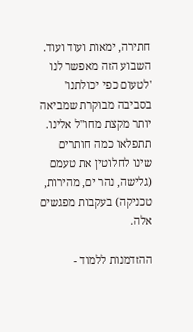חתירה, ימאות ועוד ועוד. השבוע הזה מאפשר לנו 'לטעום כפי יכולתנו' בסביבה מבוקרת שמביאה יותר מקצת מחו"ל אלינו. תתפלאו כמה חותרים שינו לחלוטין את טעמם (גלישה, נהר ים, מהירות, טכניקה) בעקבות מפגשים אלה.

ההזדמנות ללמוד -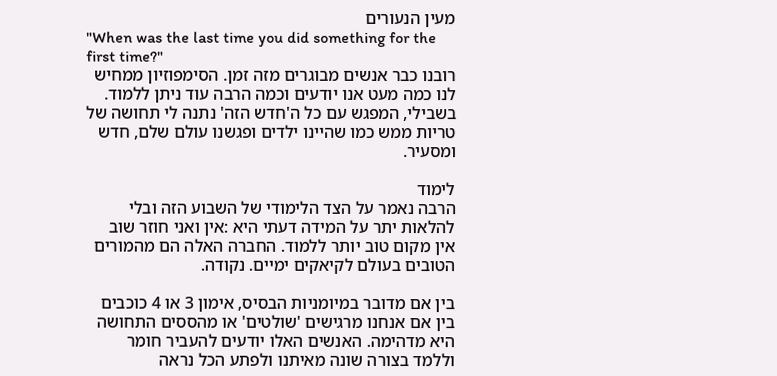מעין הנעורים
"When was the last time you did something for the first time?"
רובנו כבר אנשים מבוגרים מזה זמן. הסימפוזיון ממחיש לנו כמה מעט אנו יודעים וכמה הרבה עוד ניתן ללמוד. בשבילי, המפגש עם כל ה'חדש הזה' נתנה לי תחושה של טריות ממש כמו שהיינו ילדים ופגשנו עולם שלם, חדש ומסעיר.

לימוד
הרבה נאמר על הצד הלימודי של השבוע הזה ובלי להלאות יתר על המידה דעתי היא :אין ואני חוזר שוב  אין מקום טוב יותר ללמוד. החברה האלה הם מהמורים הטובים בעולם לקיאקים ימיים. נקודה.

בין אם מדובר במיומניות הבסיס, אימון 3 או 4 כוכבים בין אם אנחנו מרגישים 'שולטים' או מהססים התחושה היא מדהימה. האנשים האלו יודעים להעביר חומר וללמד בצורה שונה מאיתנו ולפתע הכל נראה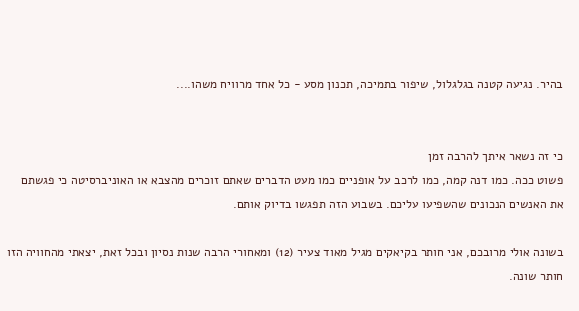בהיר. נגיעה קטנה בגלגלול, שיפור בתמיכה, תכנון מסע - כל אחד מרוויח משהו....


כי זה נשאר איתך להרבה זמן
פשוט ככה. כמו דנה קמה, כמו לרכב על אופניים כמו מעט הדברים שאתם זוכרים מהצבא או האוניברסיטה כי פגשתם את האנשים הנכונים שהשפיעו עליכם. בשבוע הזה תפגשו בדיוק אותם.

בשונה אולי מרובכם, אני חותר בקיאקים מגיל מאוד צעיר (12) ומאחורי הרבה שנות נסיון ובכל זאת, יצאתי מהחוויה הזו חותר שונה.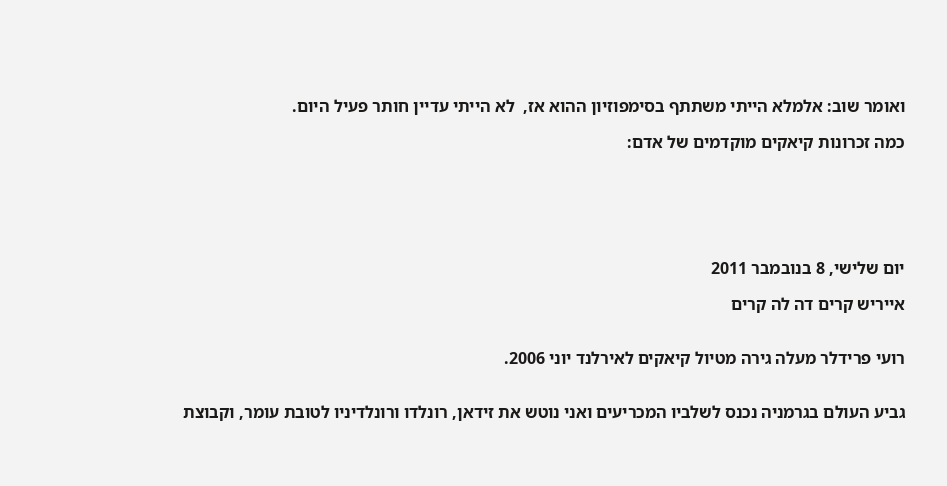ואומר שוב: אלמלא הייתי משתתף בסימפוזיון ההוא אז,  לא הייתי עדיין חותר פעיל היום.

כמה זכרונות קיאקים מוקדמים של אדם:






יום שלישי, 8 בנובמבר 2011

אייריש קרים דה לה קרים


רועי פרידלר מעלה גירה מטיול קיאקים לאירלנד יוני 2006.


גביע העולם בגרמניה נכנס לשלביו המכריעים ואני נוטש את זידאן, רונלדו ורונלדיניו לטובת עומר, וקבוצת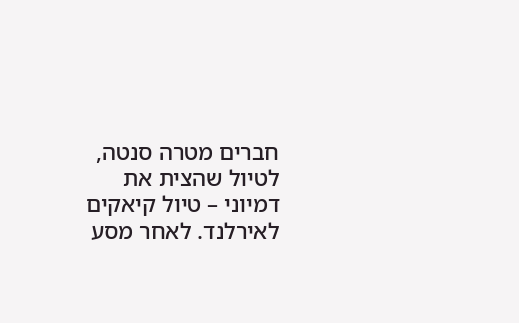חברים מטרה סנטה, לטיול שהצית את דמיוני – טיול קיאקים לאירלנד. לאחר מסע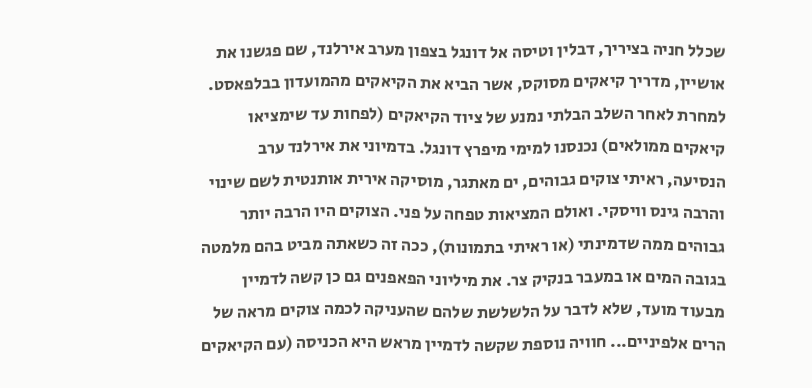שכלל חניה בציריך, דבלין וטיסה אל דונגל בצפון מערב אירלנד, שם פגשנו את אושיין, מדריך קיאקים מסוקס, אשר הביא את הקיאקים מהמועדון בבלפאסט. למחרת לאחר השלב הבלתי נמנע של ציוד הקיאקים (לפחות עד שימציאו קיאקים ממולאים) נכנסנו למימי מיפרץ דונגל. בדמיוני את אירלנד ערב הנסיעה, ראיתי צוקים גבוהים, ים מאתגר, מוסיקה אירית אותנטית לשם שינוי והרבה גינס וויסקי. ואולם המציאות טפחה על פני. הצוקים היו הרבה יותר גבוהים ממה שדמינתי (או ראיתי בתמונות), ככה זה כשאתה מביט בהם מלמטה בגובה המים או במעבר בנקיק צר. את מיליוני הפאפנים גם כן קשה לדמיין מבעוד מועד, שלא לדבר על הלשלשת שלהם שהעניקה לכמה צוקים מראה של הרים אלפיניים... חוויה נוספת שקשה לדמיין מראש היא הכניסה (עם הקיאקים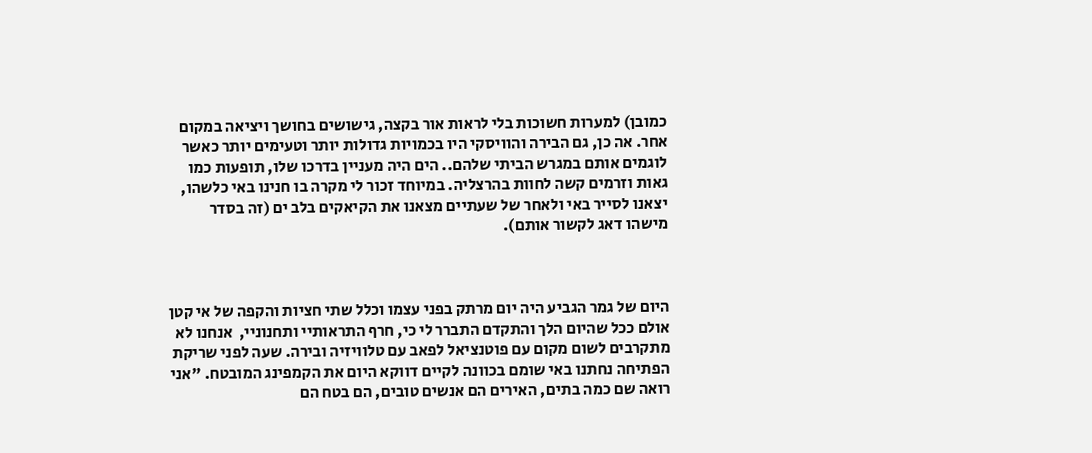כמובן) למערות חשוכות בלי לראות אור בקצה, גישושים בחושך ויציאה במקום אחר. אה כן, גם הבירה והוויסקי היו בכמויות גדולות יותר וטעימים יותר כאשר לוגמים אותם במגרש הביתי שלהם.. הים היה מעניין בדרכו שלו, תופעות כמו גאות וזרמים קשה לחוות בהרצליה. במיוחד זכור לי מקרה בו חנינו באי כלשהו, יצאנו לסייר באי ולאחר של שעתיים מצאנו את הקיאקים בלב ים (זה בסדר מישהו דאג לקשור אותם).



היום של גמר הגביע היה יום מרתק בפני עצמו וכלל שתי חציות והקפה של אי קטן אולם ככל שהיום הלך והתקדם התברר לי כי, חרף התראותיי ותחנוניי,  אנחנו לא מתקרבים לשום מקום עם פוטנציאל לפאב עם טלוויזיה ובירה. שעה לפני שריקת הפתיחה נחתנו באי שומם בכוונה לקיים דווקא היום את הקמפינג המובטח. "אני רואה שם כמה בתים, האירים הם אנשים טובים, הם בטח הם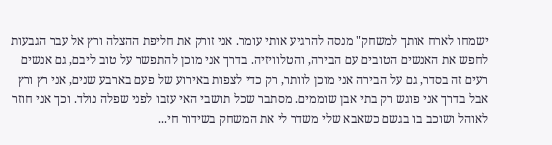ישמחו לארח אותך למשחק" מנסה להרגיע אותי עומר. אני זורק את חליפת ההצלה ורץ אל עבר הגבעות לחפש את האנשים הטובים עם הבירה, והטלוויזיה. בדרך אני מוכן להתפשר על טוב ליבם, גם אנשים רעים זה בסדר, גם על הבירה אני מוכן לוותר, רק כדי לצפות באירוע של פעם בארבע שנים, אני רץ ורץ אבל בדרך אני פוגש רק בתי אבן שוממים. מסתבר שכל תושבי האי עזבו לפני שפלה נולד. וכך אני חוזר לאוהל ושוכב בו בגשם כשאבא שלי משדר לי את המשחק בשידור חי...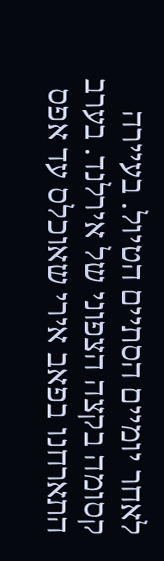לאחר יומיים הסתיים הטיול. בעיירה קסומה בקצה הצפוני של אירלנד. בערב התארחנו בפאב אירי שאוכלס עד אפס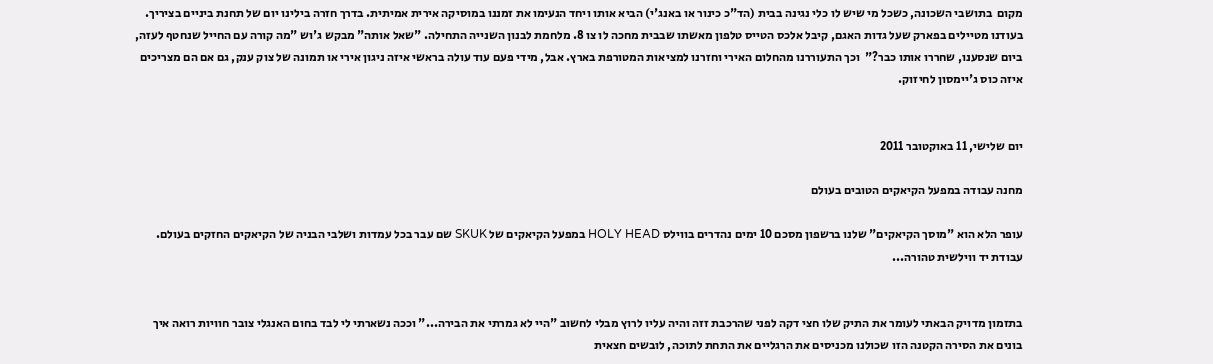מקום  בתושבי השכונה, כשכל מי שיש לו כלי נגינה בבית (הד"כ כינור או באנג'י) הביא אותו ויחד הנעימו את זמננו במוסיקה אירית אמיתית. בדרך חזרה בילינו יום של תחנת ביניים בציריך. בעודנו מטיילים בפארק שעל גדות האגם, קיבל אלכס הטייס טלפון מאשתו שבבית מחכה לו צו 8. מלחמת לבנון השנייה התחילה. "שאל אותה" מבקש ג'וש "מה קורה עם החייל שנחטף לעזה, ביום שנסענו, שחררו אותו כבר?"  וכך התעוררנו מהחלום האירי וחזרנו למציאות המטורפת בארץ. אבל, מידי פעם עוד עולה בראשי איזה ניגון אירי או תמונה של צוק ענק, גם אם הם מצריכים איזה כוס ג'יימסון לחיזוק.


יום שלישי, 11 באוקטובר 2011

מחנה עבודה במפעל הקיאקים הטובים בעולם

עופר הלא הוא "מוסך הקיאקים" שלנו ברשפון מסכם 10 ימים נהדרים בווילס HOLY HEAD במפעל הקיאקים של SKUK שם עבר בכל עמדות ושלבי הבניה של הקיאקים החזקים בעולם. עבודת יד ווילשית טהורה...


בתזמון מדויק הבאתי לעומר את התיק שלו חצי דקה לפני שהרכבת זזה והיה עליו לרוץ מבלי לחשוב "היי לא גמרתי את הבירה..." וככה נשארתי לי לבד בחום האנגלי צובר חוויות רואה איך בונים את הסירה הקטנה הזו שכולנו מכניסים את הרגליים את התחת לתוכה, לובשים חצאית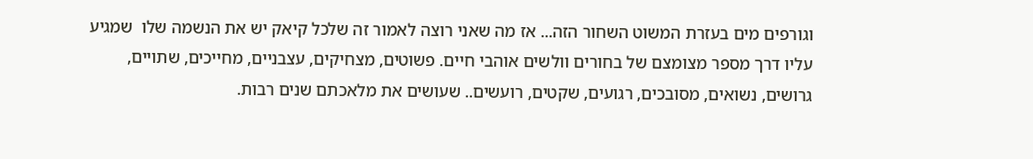וגורפים מים בעזרת המשוט השחור הזה... אז מה שאני רוצה לאמור זה שלכל קיאק יש את הנשמה שלו  שמגיע עליו דרך מספר מצומצם של בחורים וולשים אוהבי חיים. פשוטים, מצחיקים, עצבניים, מחייכים, שתויים, גרושים, נשואים, מסובכים, רגועים, שקטים, רועשים.. שעושים את מלאכתם שנים רבות.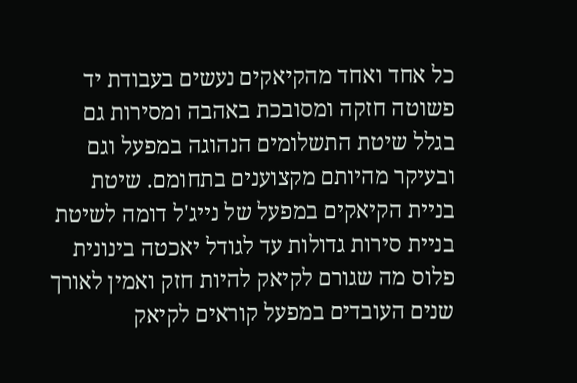כל אחד ואחד מהקיאקים נעשים בעבודת יד פשוטה חזקה ומסובכת באהבה ומסירות גם בגלל שיטת התשלומים הנהוגה במפעל וגם ובעיקר מהיותם מקצוענים בתחומם. שיטת בניית הקיאקים במפעל של נייג'ל דומה לשיטת בניית סירות גדולות עד לגודל יאכטה בינונית פלוס מה שגורם לקיאק להיות חזק ואמין לאורך שנים העובדים במפעל קוראים לקיאק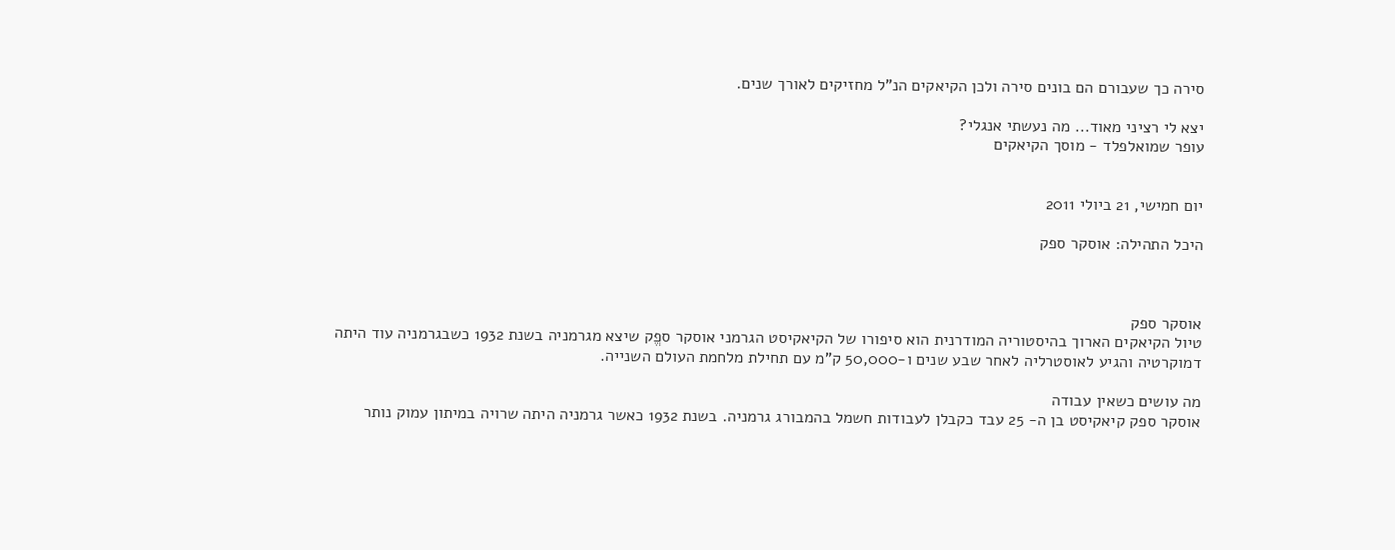סירה כך שעבורם הם בונים סירה ולכן הקיאקים הנ"ל מחזיקים לאורך שנים.

יצא לי רציני מאוד... מה נעשתי אנגלי?
עופר שמואלפלד - מוסך הקיאקים


יום חמישי, 21 ביולי 2011

היכל התהילה: אוסקר ספק



אוסקר ספק
טיול הקיאקים הארוך בהיסטוריה המודרנית הוא סיפורו של הקיאקיסט הגרמני אוסקר ספֱק שיצא מגרמניה בשנת 1932 כשבגרמניה עוד היתה דמוקרטיה והגיע לאוסטרליה לאחר שבע שנים ו-50,000 ק"מ עם תחילת מלחמת העולם השנייה.

מה עושים כשאין עבודה
אוסקר ספק קיאקיסט בן ה- 25 עבד כקבלן לעבודות חשמל בהמבורג גרמניה. בשנת 1932 כאשר גרמניה היתה שרויה במיתון עמוק נותר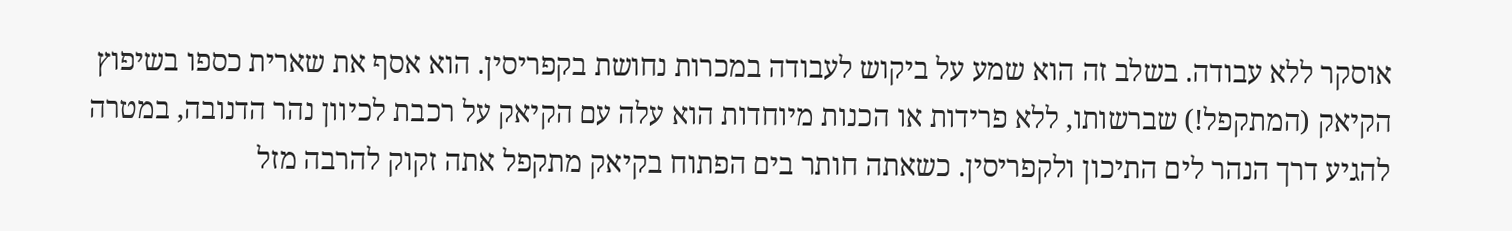אוסקר ללא עבודה. בשלב זה הוא שמע על ביקוש לעבודה במכרות נחושת בקפריסין. הוא אסף את שארית כספו בשיפוץ הקיאק (המתקפל!) שברשותו, ללא פרידות או הכנות מיוחדות הוא עלה עם הקיאק על רכבת לכיוון נהר הדנובה, במטרה להגיע דרך הנהר לים התיכון ולקפריסין. כשאתה חותר בים הפתוח בקיאק מתקפל אתה זקוק להרבה מזל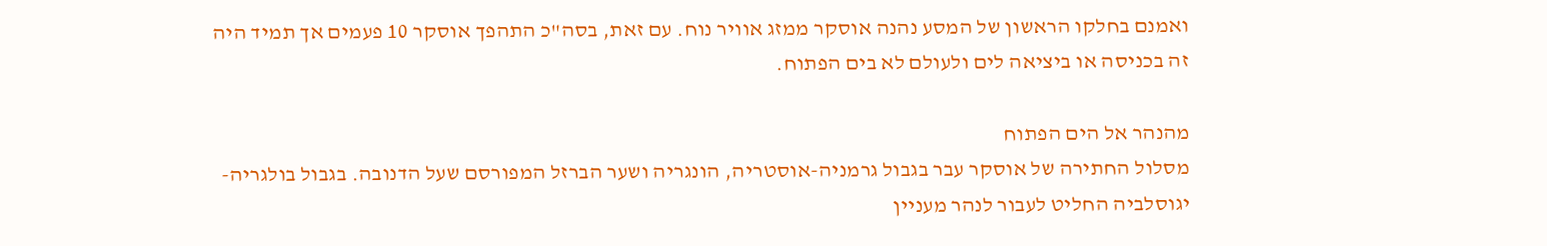ואמנם בחלקו הראשון של המסע נהנה אוסקר ממזג אוויר נוח. עם זאת, בסה"כ התהפך אוסקר 10 פעמים אך תמיד היה זה בכניסה או ביציאה לים ולעולם לא בים הפתוח.

מהנהר אל הים הפתוח
מסלול החתירה של אוסקר עבר בגבול גרמניה-אוסטריה, הונגריה ושער הברזל המפורסם שעל הדנובה. בגבול בולגריה-יגוסלביה החליט לעבור לנהר מעניין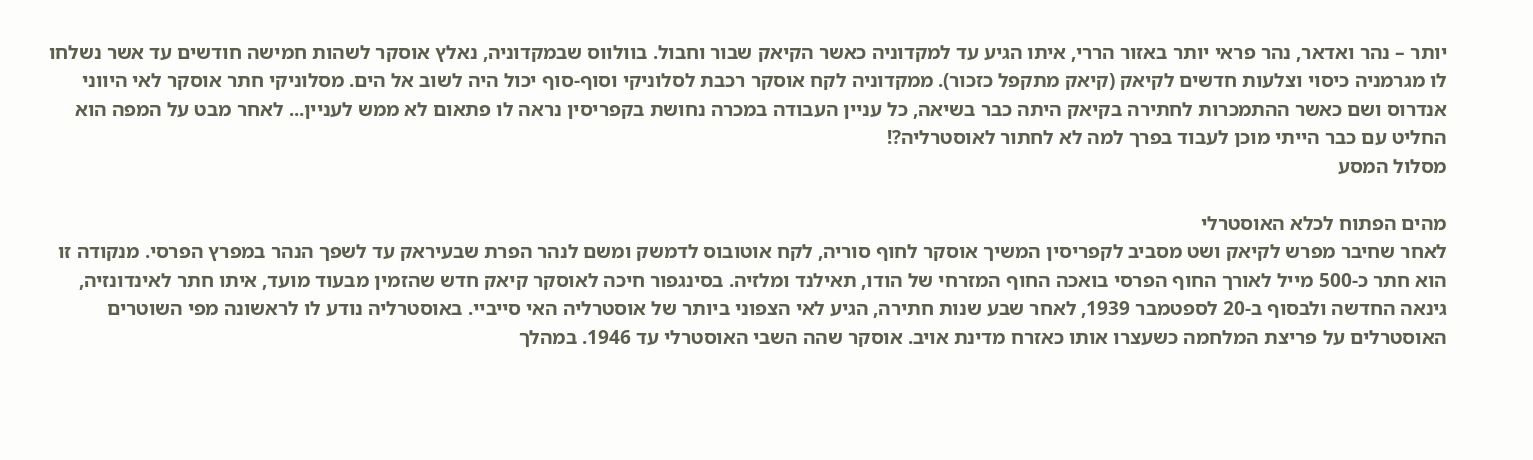יותר – נהר ואדאר, נהר פראי יותר באזור הררי, איתו הגיע עד למקדוניה כאשר הקיאק שבור וחבול. בוולווס שבמקדוניה, נאלץ אוסקר לשהות חמישה חודשים עד אשר נשלחו לו מגרמניה כיסוי וצלעות חדשים לקיאק (קיאק מתקפל כזכור). ממקדוניה לקח אוסקר רכבת לסלוניקי וסוף-סוף יכול היה לשוב אל הים. מסלוניקי חתר אוסקר לאי היווני אנדרוס ושם כאשר ההתמכרות לחתירה בקיאק היתה כבר בשיאה, כל עניין העבודה במכרה נחושת בקפריסין נראה לו פתאום לא ממש לעניין... לאחר מבט על המפה הוא החליט עם כבר הייתי מוכן לעבוד בפרך למה לא לחתור לאוסטרליה?!
מסלול המסע

מהים הפתוח לכלא האוסטרלי
לאחר שחיבר מפרש לקיאק ושט מסביב לקפריסין המשיך אוסקר לחוף סוריה, לקח אוטובוס לדמשק ומשם לנהר הפרת שבעיראק עד לשפך הנהר במפרץ הפרסי. מנקודה זו הוא חתר כ-500 מייל לאורך החוף הפרסי בואכה החוף המזרחי של הודו, תאילנד ומלזיה. בסינגפור חיכה לאוסקר קיאק חדש שהזמין מבעוד מועד, איתו חתר לאינדונזיה, גינאה החדשה ולבסוף ב-20 לספטמבר 1939, לאחר שבע שנות חתירה, הגיע לאי הצפוני ביותר של אוסטרליה האי סייביי. באוסטרליה נודע לו לראשונה מפי השוטרים האוסטרלים על פריצת המלחמה כשעצרו אותו כאזרח מדינת אויב. אוסקר שהה השבי האוסטרלי עד 1946. במהלך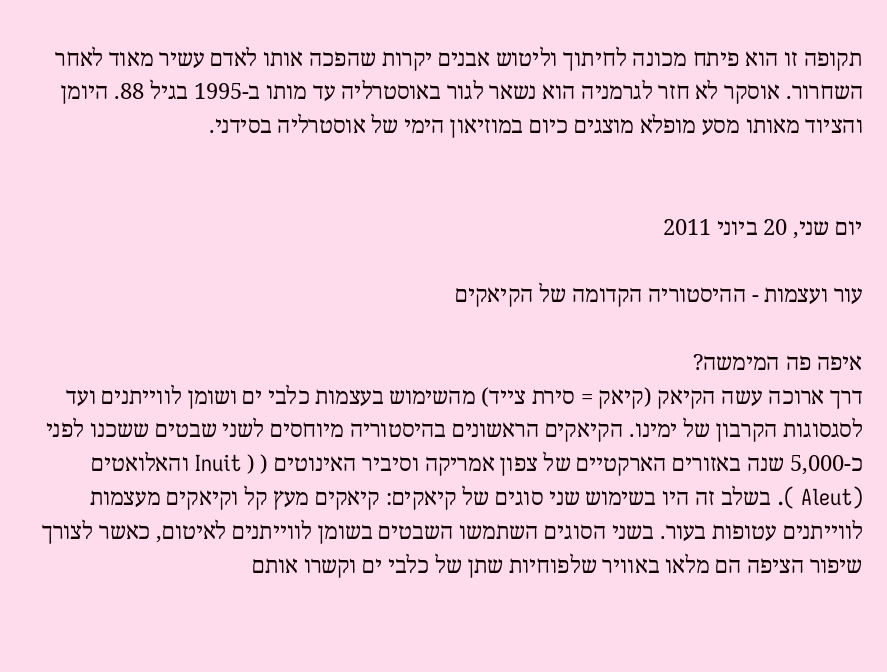תקופה זו הוא פיתח מכונה לחיתוך וליטוש אבנים יקרות שהפכה אותו לאדם עשיר מאוד לאחר השחרור. אוסקר לא חזר לגרמניה הוא נשאר לגור באוסטרליה עד מותו ב-1995 בגיל 88. היומן והציוד מאותו מסע מופלא מוצגים כיום במוזיאון הימי של אוסטרליה בסידני.


יום שני, 20 ביוני 2011

עור ועצמות - ההיסטוריה הקדומה של הקיאקים

איפה פה המימשה?
דרך ארוכה עשה הקיאק (קיאק = סירת צייד) מהשימוש בעצמות כלבי ים ושומן לווייתנים ועד לסגסוגות הקרבון של ימינו. הקיאקים הראשונים בהיסטוריה מיוחסים לשני שבטים ששכנו לפני כ-5,000 שנה באזורים הארקטיים של צפון אמריקה וסיביר האינוטים ( ( Inuit והאלואטים (Aleut ). בשלב זה היו בשימוש שני סוגים של קיאקים: קיאקים מעץ קל וקיאקים מעצמות לווייתנים עטופות בעור. בשני הסוגים השתמשו השבטים בשומן לווייתנים לאיטום, כאשר לצורך שיפור הציפה הם מלאו באוויר שלפוחיות שתן של כלבי ים וקשרו אותם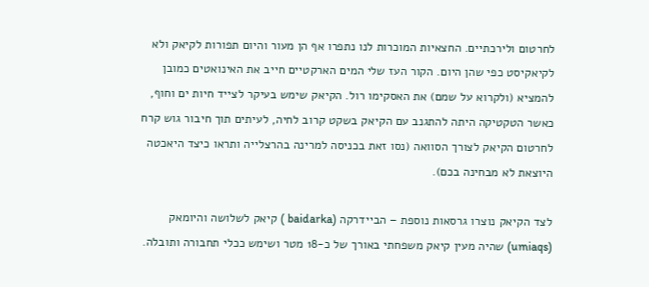לחרטום ולירכתיים. החצאיות המוכרות לנו נתפרו אף הן מעור והיום תפורות לקיאק ולא לקיאקיסט כפי שהן היום. הקור העז שלי המים הארקטיים חייב את האינואטים כמובן להמציא (ולקרוא על שמם) את האסקימו רול. הקיאק שימש בעיקר לצייד חיות ים וחוף, כאשר הטקטיקה היתה להתגנב עם הקיאק בשקט קרוב לחיה, לעיתים תוך חיבור גוש קרח לחרטום הקיאק לצורך הסוואה (נסו זאת בכניסה למרינה בהרצלייה ותראו כיצד היאכטה היוצאת לא מבחינה בכם).

לצד הקיאק נוצרו גרסאות נוספת – הביידרקה (baidarka ) קיאק לשלושה והיומאק (umiaqs) שהיה מעין קיאק משפחתי באורך של כ-18 מטר ושימש ככלי תחבורה ותובלה.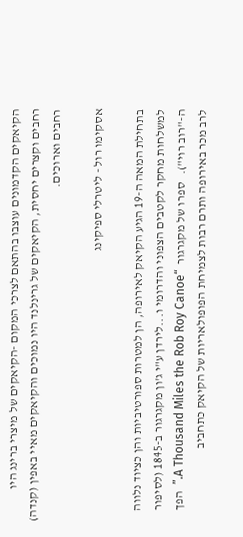הקיאקים הקדמונים עוצבו בהתאם לצרכי המקום -הקיאקים של מיצרי ברינג היו רחבים וקצרים יחסית, הקיאקים של גרינלנד היו נמוכים והקיאקים מאיי באפין (קנדה) רחבים וארוכים.

אסקימו רול - ליטרלי ספיקינג

בתחילת המאה ה-19 הגיע הקיאק לאירופה, הן למטרות ספורטיביות והן כציוד נלווה למשלחות מחקר לקטבים הצפוני והדרומי ו...לירדן ע"י ג'ון מקגרגור ב-1845 (לסיפור ה-"רוב רוי").   ספרו של מקגרגור  “A Thousand Miles the Rob Roy Canoe.”  הפך לרב מכר באירופה ותרם רבות לצמיחת הפופולאריות של הקיאק כתחביב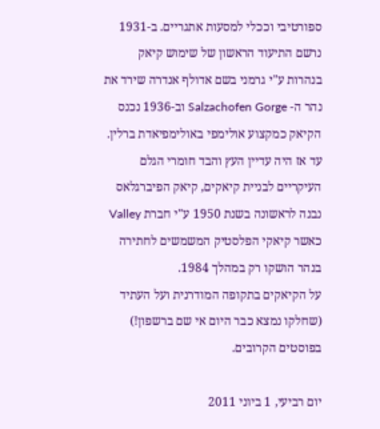ספורטיבי וככלי למסעות אתגריים. ב-1931 נרשם התיעוד הראשון של שימוש קיאק בנהרות ע"י גרמני בשם אדולף אנדרה שירד את נהר ה- Salzachofen Gorge וב-1936 נכנס הקיאק כמקצוע אולימפי באולימפיאדת ברלין. עד אז היה עדיין העץ והבד חומרי הגלם העיקריים לבניית קיאקים, קיאק הפיברגלאס נבנה לראשונה בשנת 1950 ע"י חברת Valley כאשר קיאקי הפלסטיק המשמשים לחתירה בנהר הושקו רק במהלך 1984.
על הקיאקים בתקופה המודרנית ועל העתיד (שחלקו נמצא כבר היום אי שם ברשפון!) בפוסטים הקרובים.

יום רביעי, 1 ביוני 2011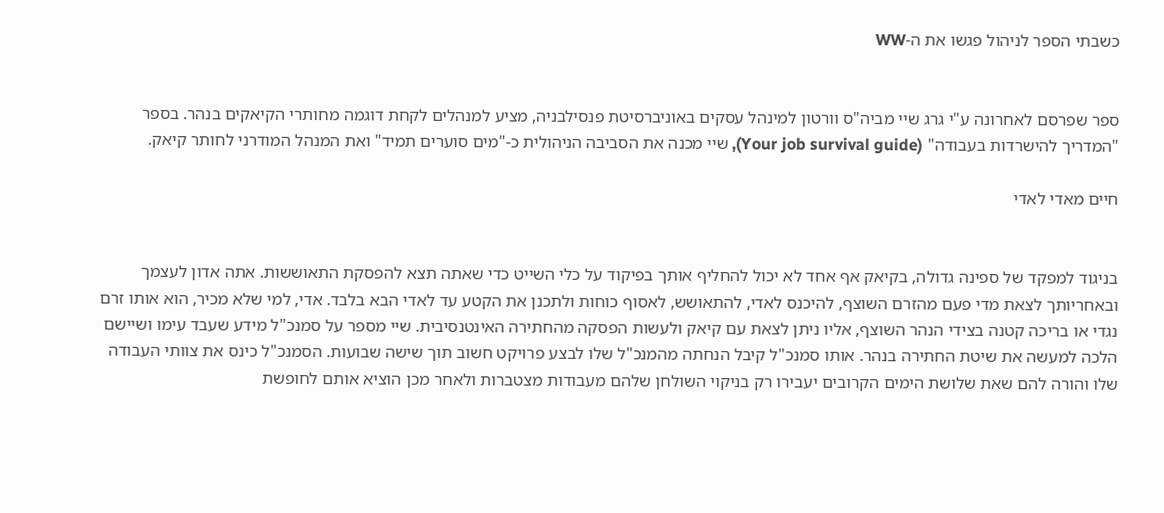כשבתי הספר לניהול פגשו את ה-WW


ספר שפרסם לאחרונה ע"י גרג שיי מביה"ס וורטון למינהל עסקים באוניברסיטת פנסילבניה, מציע למנהלים לקחת דוגמה מחותרי הקיאקים בנהר. בספר "המדריך להישרדות בעבודה" (Your job survival guide), שיי מכנה את הסביבה הניהולית כ-"מים סוערים תמיד" ואת המנהל המודרני לחותר קיאק.

חיים מאדי לאדי


בניגוד למפקד של ספינה גדולה, בקיאק אף אחד לא יכול להחליף אותך בפיקוד על כלי השייט כדי שאתה תצא להפסקת התאוששות. אתה אדון לעצמך ובאחריותך לצאת מדי פעם מהזרם השוצף, להיכנס לאדי, להתאושש, לאסוף כוחות ולתכנן את הקטע עד לאדי הבא בלבד. אדי, למי שלא מכיר, הוא אותו זרם נגדי או בריכה קטנה בצידי הנהר השוצף, אליו ניתן לצאת עם קיאק ולעשות הפסקה מהחתירה האינטנסיבית. שיי מספר על סמנכ"ל מידע שעבד עימו ושיישם הלכה למעשה את שיטת החתירה בנהר. אותו סמנכ"ל קיבל הנחתה מהמנכ"ל שלו לבצע פרויקט חשוב תוך שישה שבועות. הסמנכ"ל כינס את צוותי העבודה שלו והורה להם שאת שלושת הימים הקרובים יעבירו רק בניקוי השולחן שלהם מעבודות מצטברות ולאחר מכן הוציא אותם לחופשת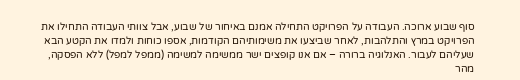סוף שבוע ארוכה. העבודה על הפרויקט התחילה אמנם באיחור של שבוע, אבל צוותי העבודה התחילו את הפרויקט במרץ והתלהבות, לאחר שביצעו את משימותיהם הקודמות, אספו כוחות ולמדו את הקטע הבא שעליהם לעבור. האנלוגיה ברורה – אם אנו קופצים ישר ממשימה למשימה (ממפל למפל) ללא הפסקה, מהר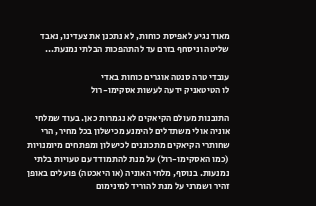מאוד נגיע לאפיסת כוחות, לא נתכנן את צעדינו, נאבד שליטה וניסחף בזרם עד להתהפכות הבלתי נמנעת...

עובדי טרה סנטה אוגרים כוחות באדי
לו הטיטאניק ידעה לעשות אסקימו-רול

התובנות מעולם הקיאקים לא נגמרות כאן. בעוד שמלחי אוניה אולי משתדלים להימנע מכישלון בכל מחיר, הרי שחותרי הקיאקים מתכוננים לכישלון ומפתחים מיומנויות (כמו האסקימו-רול) על מנת להתמודד עם טעויות בלתי נמנעות. בנוסף, מלחי האוניה (או היאכטה) פועלים באופן זהיר ושמרני על מנת להוריד למינימום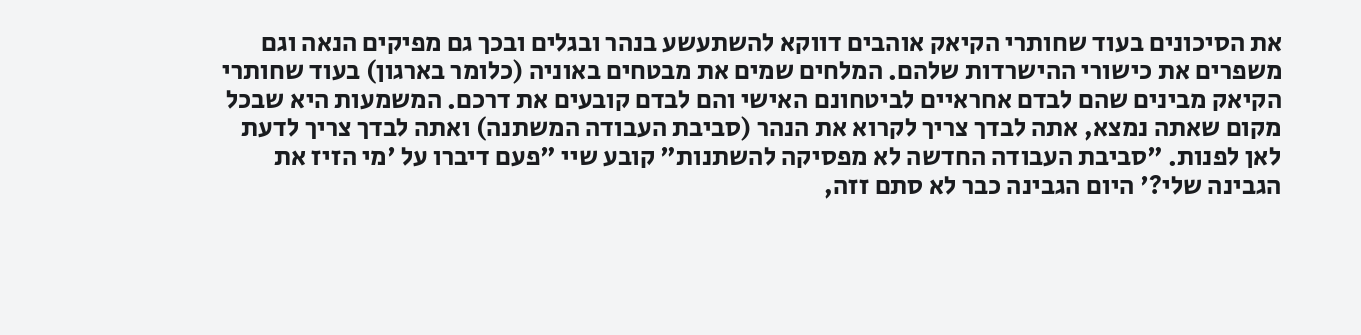את הסיכונים בעוד שחותרי הקיאק אוהבים דווקא להשתעשע בנהר ובגלים ובכך גם מפיקים הנאה וגם משפרים את כישורי ההישרדות שלהם. המלחים שמים את מבטחים באוניה (כלומר בארגון) בעוד שחותרי הקיאק מבינים שהם לבדם אחראיים לביטחונם האישי והם לבדם קובעים את דרכם. המשמעות היא שבכל מקום שאתה נמצא, אתה לבדך צריך לקרוא את הנהר (סביבת העבודה המשתנה) ואתה לבדך צריך לדעת לאן לפנות. "סביבת העבודה החדשה לא מפסיקה להשתנות" קובע שיי "פעם דיברו על 'מי הזיז את הגבינה שלי?' היום הגבינה כבר לא סתם זזה,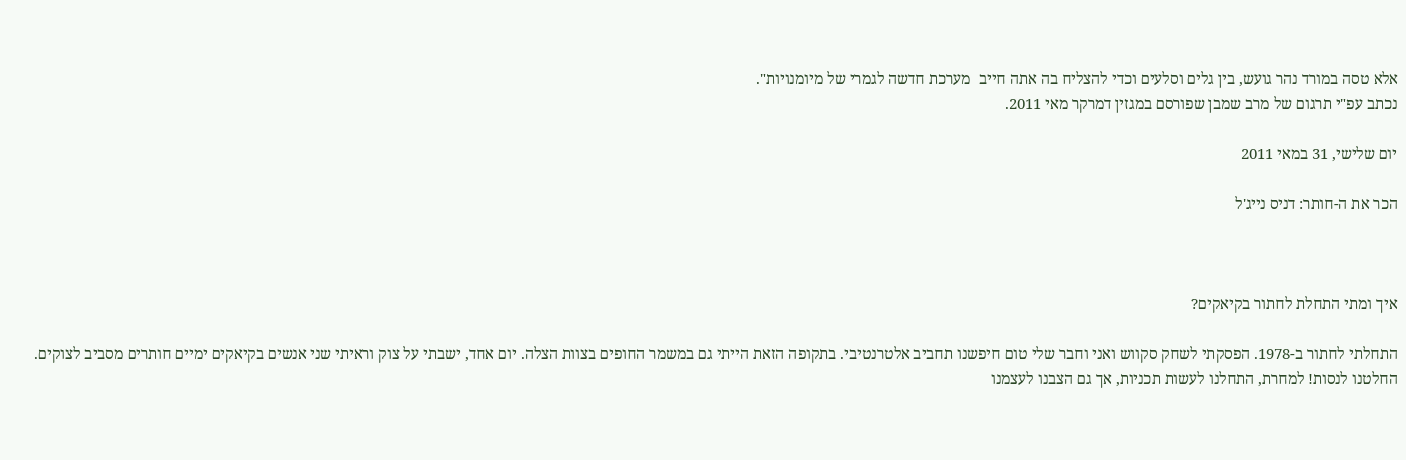אלא טסה במורד נהר גועש, בין גלים וסלעים וכדי להצליח בה אתה חייב  מערכת חדשה לגמרי של מיומנויות".
נכתב עפ"י תרגום של מרב שמבן שפורסם במגזין דמרקר מאי 2011.

יום שלישי, 31 במאי 2011

הכר את ה-חותר: דניס נייג'ל



איך ומתי התחלת לחתור בקיאקים?

התחלתי לחתור ב-1978. הפסקתי לשחק סקווש ואני וחבר שלי טום חיפשנו תחביב אלטרנטיבי. בתקופה הזאת הייתי גם במשמר החופים בצוות הצלה. יום אחד, ישבתי על צוק וראיתי שני אנשים בקיאקים ימיים חותרים מסביב לצוקים. החלטנו לנסות! למחרת, התחלנו לעשות תכניות, אך גם הצבנו לעצמנו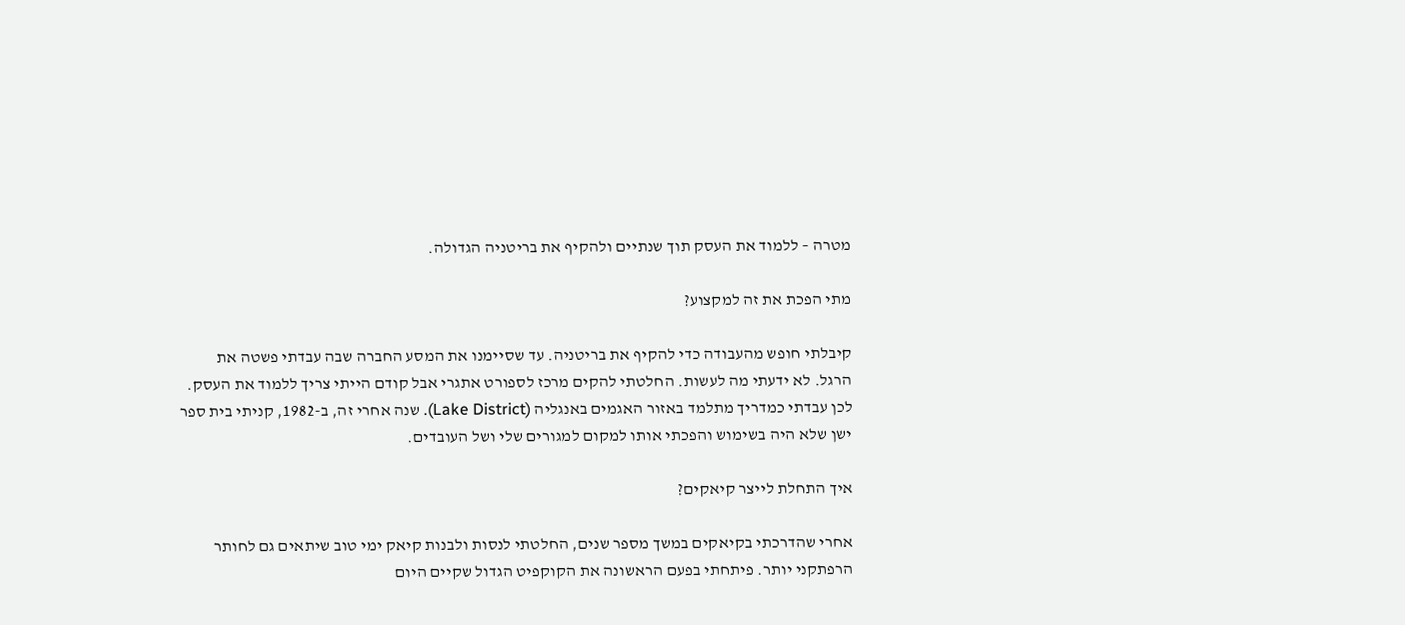מטרה – ללמוד את העסק תוך שנתיים ולהקיף את בריטניה הגדולה.

מתי הפכת את זה למקצוע?

קיבלתי חופש מהעבודה כדי להקיף את בריטניה. עד שסיימנו את המסע החברה שבה עבדתי פשטה את הרגל. לא ידעתי מה לעשות. החלטתי להקים מרכז לספורט אתגרי אבל קודם הייתי צריך ללמוד את העסק. לכן עבדתי כמדריך מתלמד באזור האגמים באנגליה (Lake District). שנה אחרי זה, ב-1982, קניתי בית ספר ישן שלא היה בשימוש והפכתי אותו למקום למגורים שלי ושל העובדים.

איך התחלת לייצר קיאקים?

אחרי שהדרכתי בקיאקים במשך מספר שנים, החלטתי לנסות ולבנות קיאק ימי טוב שיתאים גם לחותר הרפתקני יותר. פיתחתי בפעם הראשונה את הקוקפיט הגדול שקיים היום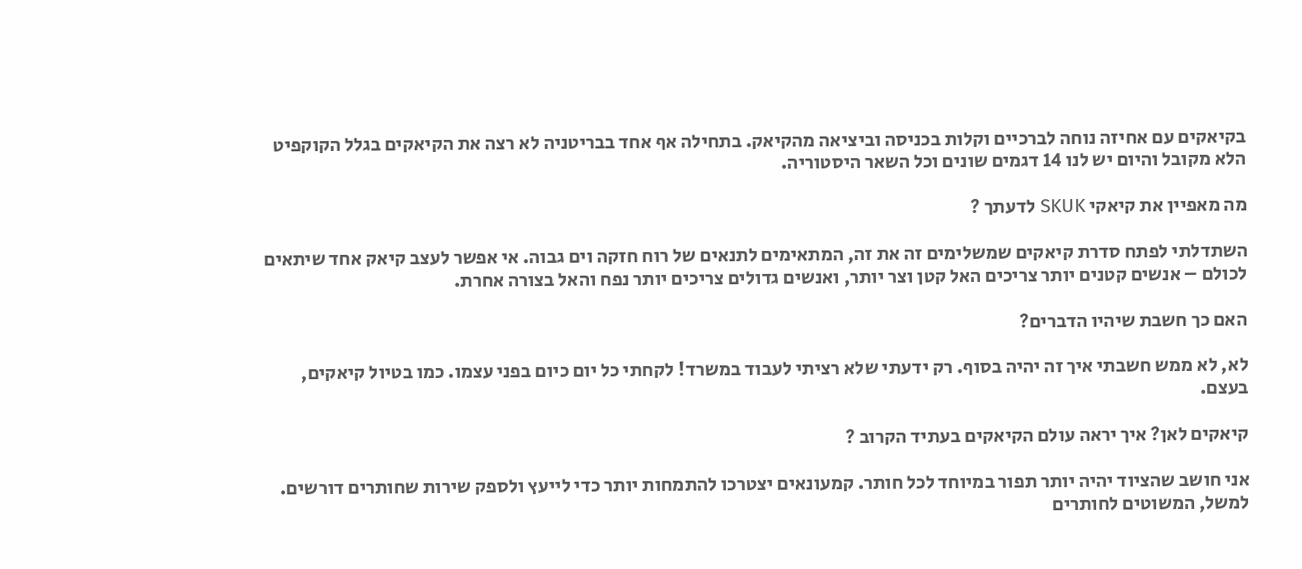בקיאקים עם אחיזה נוחה לברכיים וקלות בכניסה וביציאה מהקיאק. בתחילה אף אחד בבריטניה לא רצה את הקיאקים בגלל הקוקפיט הלא מקובל והיום יש לנו 14 דגמים שונים וכל השאר היסטוריה.

מה מאפיין את קיאקי SKUK לדעתך ?

השתדלתי לפתח סדרת קיאקים שמשלימים זה את זה, המתאימים לתנאים של רוח חזקה וים גבוה. אי אפשר לעצב קיאק אחד שיתאים לכולם – אנשים קטנים יותר צריכים האל קטן וצר יותר, ואנשים גדולים צריכים יותר נפח והאל בצורה אחרת.

האם כך חשבת שיהיו הדברים?

לא, לא ממש חשבתי איך זה יהיה בסוף. רק ידעתי שלא רציתי לעבוד במשרד! לקחתי כל יום כיום בפני עצמו. כמו בטיול קיאקים, בעצם.

קיאקים לאן? איך יראה עולם הקיאקים בעתיד הקרוב ?

אני חושב שהציוד יהיה יותר תפור במיוחד לכל חותר. קמעונאים יצטרכו להתמחות יותר כדי לייעץ ולספק שירות שחותרים דורשים. למשל, המשוטים לחותרים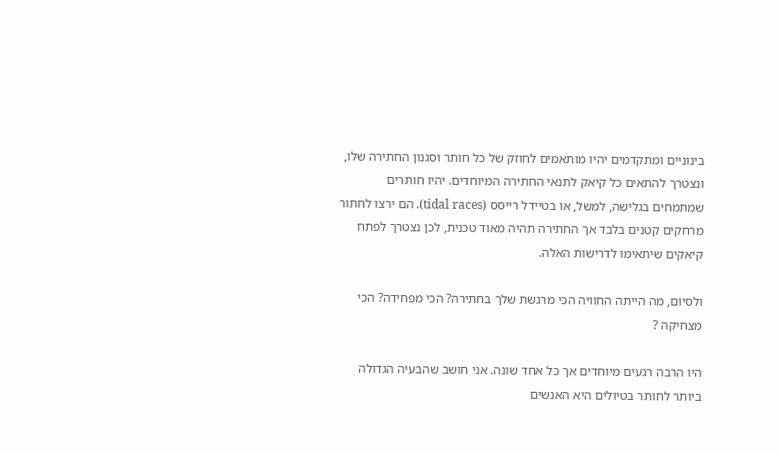בינוניים ומתקדמים יהיו מותאמים לחוזק של כל חותר וסגנון החתירה שלו, ונצטרך להתאים כל קיאק לתנאי החתירה המיוחדים. יהיו חותרים שמתמחים בגלישה, למשל, או בטיידל רייסס (tidal races). הם ירצו לחתור מרחקים קטנים בלבד אך החתירה תהיה מאוד טכנית, לכן נצטרך לפתח קיאקים שיתאימו לדרישות האלה.

ולסיום, מה הייתה החוויה הכי מרגשת שלך בחתירה? הכי מפחידה? הכי מצחיקה ?

היו הרבה רגעים מיוחדים אך כל אחד שונה. אני חושב שהבעיה הגדולה ביותר לחותר בטיולים היא האנשים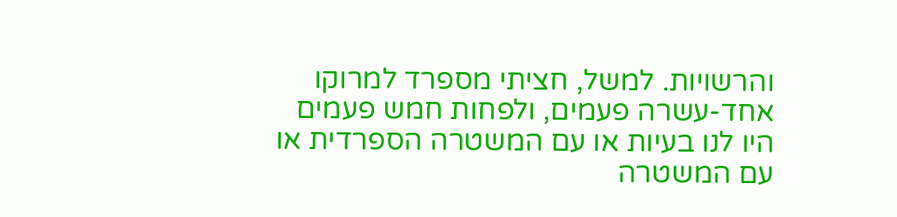והרשויות. למשל, חציתי מספרד למרוקו אחד-עשרה פעמים, ולפחות חמש פעמים היו לנו בעיות או עם המשטרה הספרדית או עם המשטרה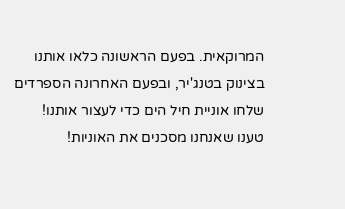המרוקאית. בפעם הראשונה כלאו אותנו בצינוק בטנג'יר, ובפעם האחרונה הספרדים שלחו אוניית חיל הים כדי לעצור אותנו! טענו שאנחנו מסכנים את האוניות!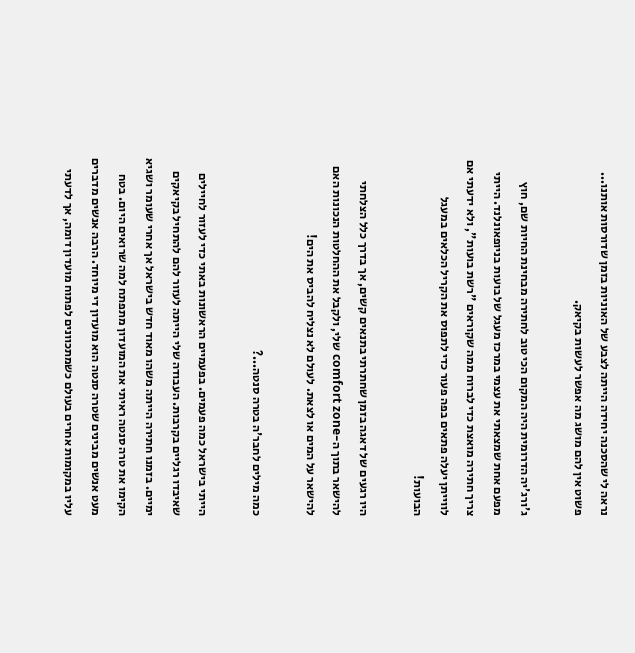נראה לי שהסכנה יחידה הייתה לצבע של האוניות בזמן שדורסות אותנו... פשוט אין להם מושג מה אפשר לעשות בקיאק.

ג'ורג'יה הדרומית היה המקום הכי טוב לחתירה מבחינת החיות שם, חוץ מפעם אחת שמצאתי את עצמי במרכז מעגל של בועות בניופאונלנד. הייתי צריך חתירה מואצת כדי לברוח ממה שקוראים "רשת בועות", ולא ידעתי אם לווייתן יעלה פתאים בפה פעור כדי לתפוס את הקריל הכלאים במעגל הבועות!

היו רגעים של דאגה בזמן שחתרתי בתנאים קשים, אך בדרך כלל הצלחתי להישאר בתוך ה-comfort zone שלי, ולקבל את ההחלטות הנכונות האם להישאר על המים או לצאת. לעולם לא נצליח להביס את הים!

כמה מילים לחבר'ה בטרה סנטה...?

הייתי בישראל כמה פעמים. בפעמיים הראשונות באתי כדי לעזור לחיילים שאיבדו רגליים בקרבות. העבודה שלי הייתה לעזור להם להתחיל בקיאקים ימיים. בזמנו חתירה הייתה משהו מאוד חדש בישראל אך אחרי שעומר ושגיא הקימו את טרה סנטה ראיתי את המועדון מתפתח למה שרואים היום. בטח מעט אנשים מבינים שטרה סנטה הוא מועדון די מיוחד. הרבה אנשים מדברים עליו במקומות אחרים בעולם כשמתכוונים לפתוח מועדון דומה, אך לדעתי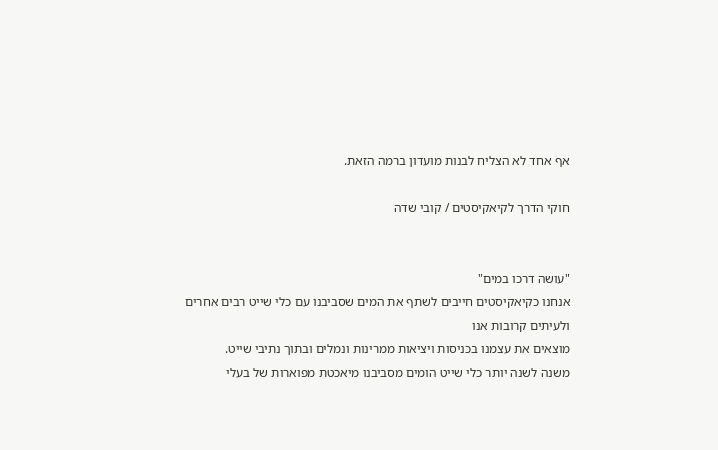אף אחד לא הצליח לבנות מועדון ברמה הזאת.

חוקי הדרך לקיאקיסטים / קובי שדה


"עושה דרכו במים"
אנחנו כקיאקיסטים חייבים לשתף את המים שסביבנו עם כלי שייט רבים אחרים ולעיתים קרובות אנו
מוצאים את עצמנו בכניסות ויציאות ממרינות ונמלים ובתוך נתיבי שייט.
משנה לשנה יותר כלי שייט הומים מסביבנו מיאכטת מפוארות של בעלי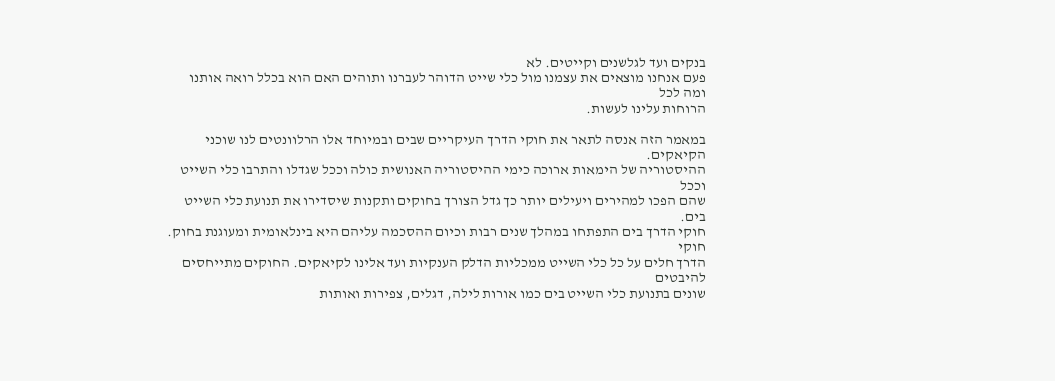בנקים ועד לגלשנים וקייטים. לא
פעם אנחנו מוצאים את עצמנו מול כלי שייט הדוהר לעברנו ותוהים האם הוא בכלל רואה אותנו ומה לכל
הרוחות עלינו לעשות.

במאמר הזה אנסה לתאר את חוקי הדרך העיקריים שבים ובמיוחד אלו הרלוונטים לנו שוכני הקיאקים.
ההיסטוריה של הימאות ארוכה כימי ההיסטוריה האנושית כולה וככל שגדלו והתרבו כלי השייט וככל
שהם הפכו למהירים ויעילים יותר כך גדל הצורך בחוקים ותקנות שיסדירו את תנועת כלי השייט בים.
חוקי הדרך בים התפתחו במהלך שנים רבות וכיום ההסכמה עליהם היא בינלאומית ומעוגנת בחוק. חוקי
הדרך חלים על כל כלי השייט ממכליות הדלק הענקיות ועד אלינו לקיאקים. החוקים מתייחסים להיבטים
שונים בתנועת כלי השייט בים כמו אורות לילה, דגלים, צפירות ואותות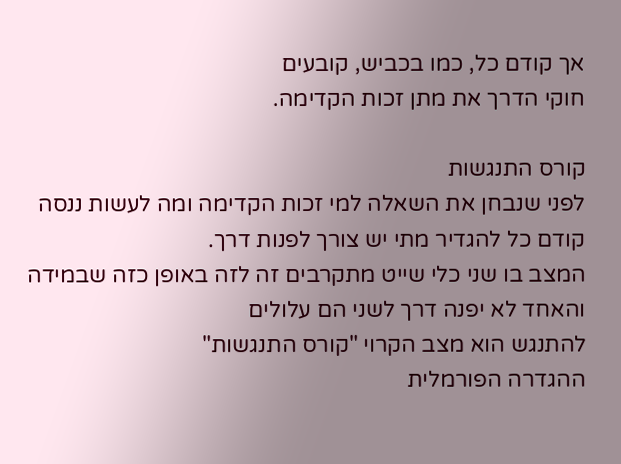אך קודם כל, כמו בכביש, קובעים
חוקי הדרך את מתן זכות הקדימה.

קורס התנגשות
לפני שנבחן את השאלה למי זכות הקדימה ומה לעשות ננסה קודם כל להגדיר מתי יש צורך לפנות דרך.
המצב בו שני כלי שייט מתקרבים זה לזה באופן כזה שבמידה והאחד לא יפנה דרך לשני הם עלולים
להתנגש הוא מצב הקרוי "קורס התנגשות"
ההגדרה הפורמלית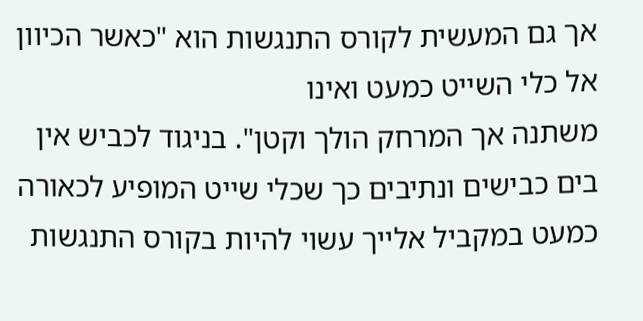אך גם המעשית לקורס התנגשות הוא "כאשר הכיוון אל כלי השייט כמעט ואינו
משתנה אך המרחק הולך וקטן". בניגוד לכביש אין בים כבישים ונתיבים כך שכלי שייט המופיע לכאורה
כמעט במקביל אלייך עשוי להיות בקורס התנגשות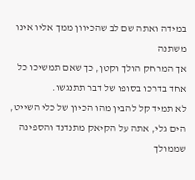במידה ואתה שם לב שהכיוון ממך אליו אינו משתנה
אך המרחק הולך וקטן, כך שאם תמשיכו כל אחד בדרכו בסופו של דבר תתנגשו.
לא תמיד קל להבין מהו הכיון של כלי השייט, הים גלי, אתה על הקיאק מתנדנד והספינה שממולך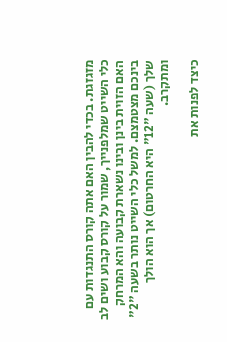מזגזגת. בכדי להבין האם אתה קורס התנגדות עם כלי השייט שמלפנייך, שמור על קורס קבוע ושים לב
האם הזוית בינן ובינו נשארת קבועה והא המרחק בינכם מצטמצם. למשל כלי השייט נותר בשעה "2"
שלך (שעה "12" היא החרטום) אך הוא הולך ומתקרב.

כיצד לפנות את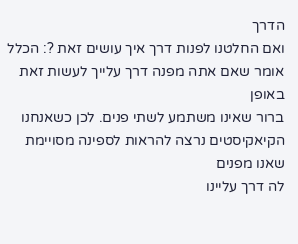הדרך
ואם החלטנו לפנות דרך איך עושים זאת ?: הכלל אומר שאם אתה מפנה דרך עלייך לעשות זאת באופן
ברור שאינו משתמע לשתי פנים. לכן כשאנחנו הקיאקיסטים נרצה להראות לספינה מסויימת שאנו מפנים
לה דרך עליינו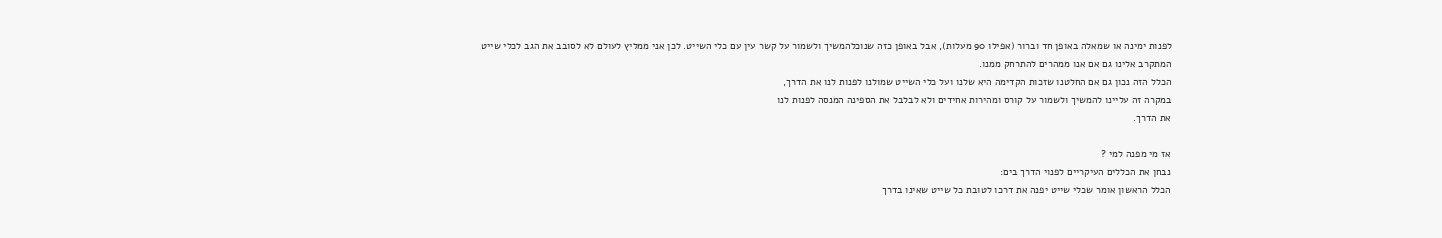לפנות ימינה או שמאלה באופן חד וברור (אפילו 90 מעלות), אבל באופן כזה שנוכלהמשיך ולשמור על קשר עין עם כלי השייט. לכן אני ממליץ לעולם לא לסובב את הגב לכלי שייט
המתקרב אלינו גם אם אנו ממהרים להתרחק ממנו.
הכלל הזה נכון גם אם החלטנו שזכות הקדימה היא שלנו ועל כלי השייט שמולנו לפנות לנו את הדרך,
במקרה זה עליינו להמשיך ולשמור על קורס ומהירות אחידים ולא לבלבל את הספינה המנסה לפנות לנו
את הדרך.

אז מי מפנה למי ?
נבחן את הכללים העיקריים לפנוי הדרך בים:
הכלל הראשון אומר שכלי שייט יפנה את דרכו לטובת כל שייט שאינו בדרך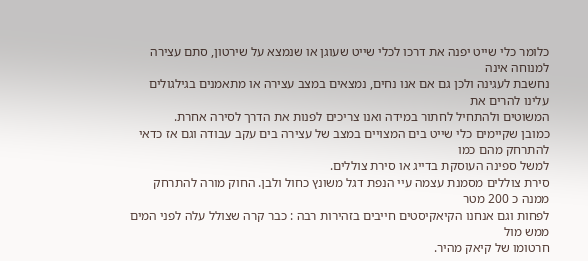כלומר כלי שייט יפנה את דרכו לכלי שייט שעוגן או שנמצא על שירטון, סתם עצירה למנוחה אינה
נחשבת לעגינה ולכן גם אם אנו נחים, נמצאים במצב עצירה או מתאמנים בגילגולים עלינו להרים את
המשוטים ולהתחיל לחתור במידה ואנו צריכים לפנות את הדרך לסירה אחרת.
כמובן שקיימים כלי שייט בים המצויים במצב של עצירה בים עקב עבודה וגם אז כדאי להתרחק מהם כמו
למשל ספינה העוסקת בדייג או סירת צוללים.
סירת צוללים מסמנת עצמה עיי הנפת דגל משונץ כחול ולבן. החוק מורה להתרחק ממנה כ 200 מטר
לפחות וגם אנחנו הקיאקיסטים חייבים בזהירות רבה : כבר קרה שצולל עלה לפני המים ממש מול
חרטומו של קיאק מהיר.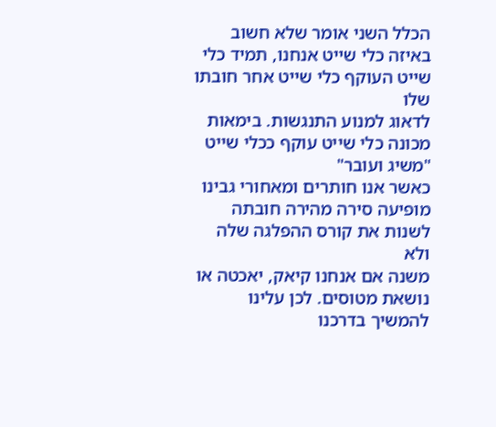הכלל השני אומר שלא חשוב באיזה כלי שייט אנחנו, תמיד כלי שייט העוקף כלי שייט אחר חובתו שלו
לדאוג למנוע התנגשות. בימאות מכונה כלי שייט עוקף ככלי שייט "משיג ועובר"
כאשר אנו חותרים ומאחורי גבינו מופיעה סירה מהירה חובתה לשנות את קורס ההפלגה שלה ולא
משנה אם אנחנו קיאק, יאכטה או נושאת מטוסים. לכן עלינו להמשיך בדרכנו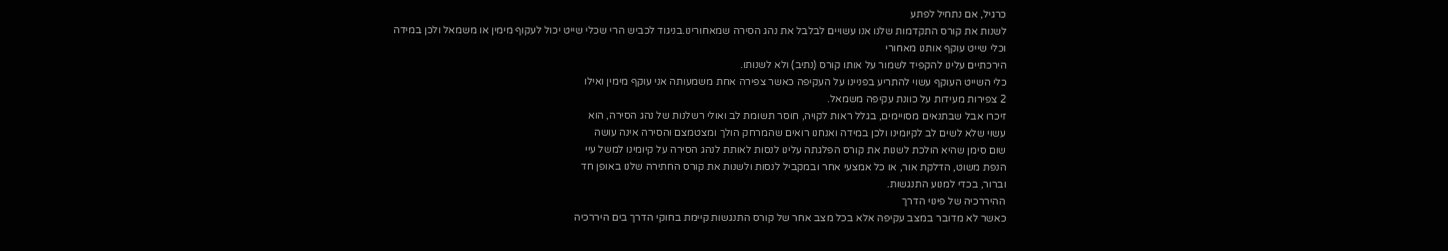כרגיל, אם נתחיל לפתע
לשנות את קורס התקדמות שלנו אנו עשויים לבלבל את נהג הסירה שמאחורינו.בניגוד לכביש הרי שכלי שייט יכול לעקוף מימין או משמאל ולכן במידה וכלי שייט עוקף אותנו מאחורי
הירכתיים עלינו להקפיד לשמור על אותו קורס (נתיב) ולא לשנותו.
כלי השייט העוקף עשוי להתריע בפניינו על העקיפה כאשר צפירה אחת משמעותה אני עוקף מימין ואילו
2 צפירות מעידות על כוונת עקיפה משמאל.
זיכרו אבל שבתנאים מסויימים, בגלל ראות לקויה, חוסר תשומת לב ואולי רשלנות של נהג הסירה, הוא
עשוי שלא לשים לב לקיומינו ולכן במידה ואנחנו רואים שהמרחק הולך ומצטמצם והסירה אינה עושה
שום סימן שהיא הולכת לשנות את קורס הפלגתה עלינו לנסות לאותת לנהג הסירה על קיומינו למשל עיי
הנפת משוט, הדלקת אור, או כל אמצעי אחר ובמקביל לנסות ולשנות את קורס החתירה שלנו באופן חד
וברור, בכדי למנוע התנגשות.
ההיררכיה של פינוי הדרך
כאשר לא מדובר במצב עקיפה אלא בכל מצב אחר של קורס התנגשות קיימת בחוקי הדרך בים היררכיה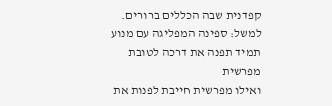קפדנית שבה הכללים ברורים. למשל: ספינה המפליגה עם מנוע תמיד תפנה את דרכה לטובת מפרשית
ואילו מפרשית חייבת לפנות את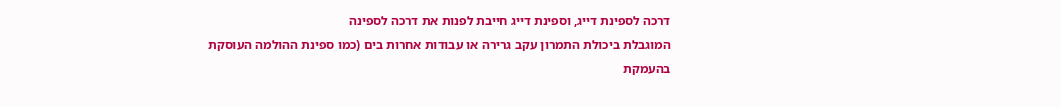דרכה לספינת דייג, וספינת דייג חייבת לפנות את דרכה לספינה
המוגבלת ביכולת התמרון עקב גרירה או עבודות אחרות בים (כמו ספינת ההולמה העוסקת בהעמקת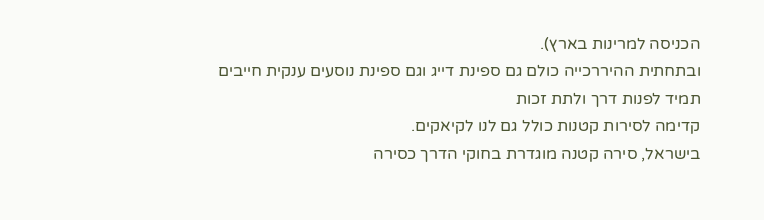הכניסה למרינות בארץ).
ובתחתית ההיררכייה כולם גם ספינת דייג וגם ספינת נוסעים ענקית חייבים תמיד לפנות דרך ולתת זכות
קדימה לסירות קטנות כולל גם לנו לקיאקים.
בישראל, סירה קטנה מוגדרת בחוקי הדרך כסירה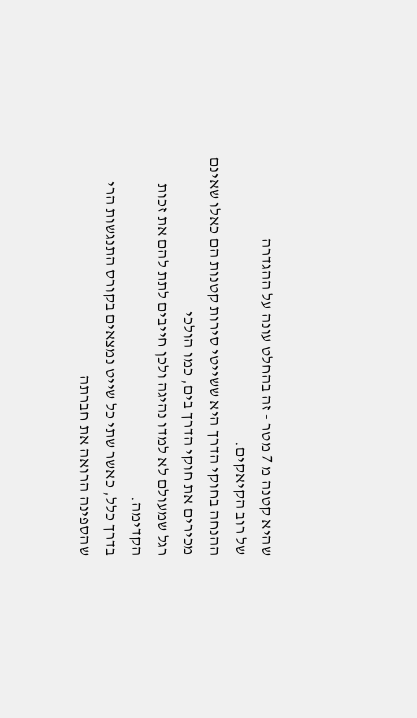שהיא קטנה מ 7 מטר - זה בהחלט עונה על ההגדרה
של רוב הקיאקים.
ההנחה בחוקי הדרך היא ששייטי סירות קטנות הם כאלו שאינם מכירים את חוקי הדרך בים, כמו הולכי
רגל שמעולם לא למדו נהיגה ולכן חייבים לתת להם את זכות הקדימה.
בדרך כלל, כאשר שתי כל שייט נמצאים בקורס התנגשות הרי שהספינה הרואה את חברתה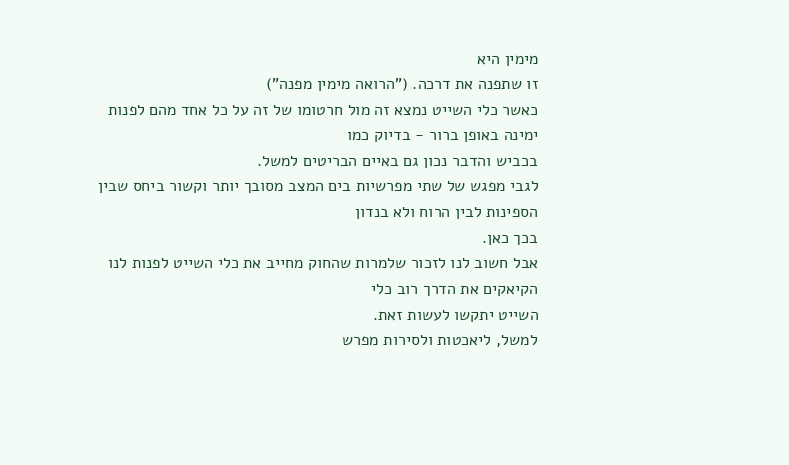מימין היא
זו שתפנה את דרכה. ("הרואה מימין מפנה")
כאשר כלי השייט נמצא זה מול חרטומו של זה על כל אחד מהם לפנות ימינה באופן ברור - בדיוק כמו
בכביש והדבר נכון גם באיים הבריטים למשל.
לגבי מפגש של שתי מפרשיות בים המצב מסובך יותר וקשור ביחס שבין הספינות לבין הרוח ולא בנדון
בכך כאן.
אבל חשוב לנו לזכור שלמרות שהחוק מחייב את כלי השייט לפנות לנו הקיאקים את הדרך רוב כלי
השייט יתקשו לעשות זאת.
למשל, ליאכטות ולסירות מפרש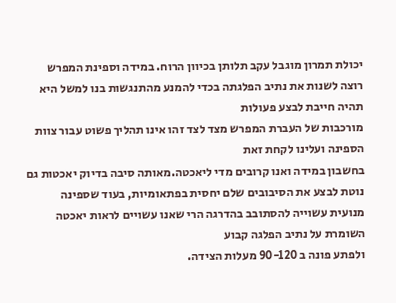יכולת תמרון מוגבל עקב תלותן בכיוון הרוח. במידה וספינת המפרש
רוצה לשנות את נתיב הפלגתה בכדי להמנע מהתנגשות בנו למשל היא תהיה חייבת לבצע פעולות
מורכבות של העברת המפרש מצד לצד זהו אינו תהליך פשוט עבור צוות הספינה ועלינו לקחת זאת
בחשבון במידה ואנו קרובים מדי ליאכטה.מאותה סיבה בדיוק יאכטות גם נוטת לבצע את הסיבובים שלם יחסית בפתאומיות, בעוד שספינה
מנועית עשוייה להסתובב בהדרגה הרי שאנו עשויים לראות יאכטה השומרת על נתיב הפלגה קבוע
ולפתע פונה ב 90-120 מעלות הצידה.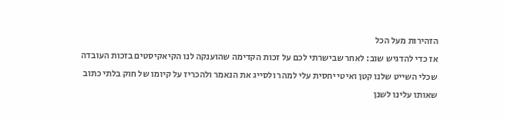הזהירות מעל הכל
אז כדי להדגיש שוב: לאחר שבישרתי לכם על זכות הקדימה שהוענקה לנו הקיאקיסטים בזכות העובדה
שכלי השייט שלנו קטן ואיטי יחסית עלי למהר ולסייג את הנאמר ולהכריז על קיומו של חוק בלתי כתוב
שאותו עלינו לשנן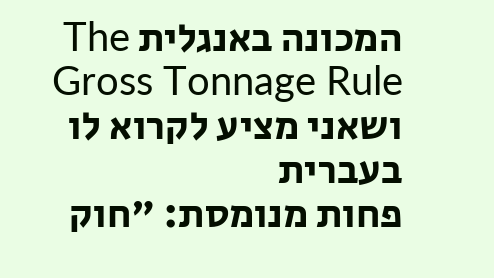המכונה באנגלית The Gross Tonnage Rule ושאני מציע לקרוא לו בעברית
פחות מנומסת: "חוק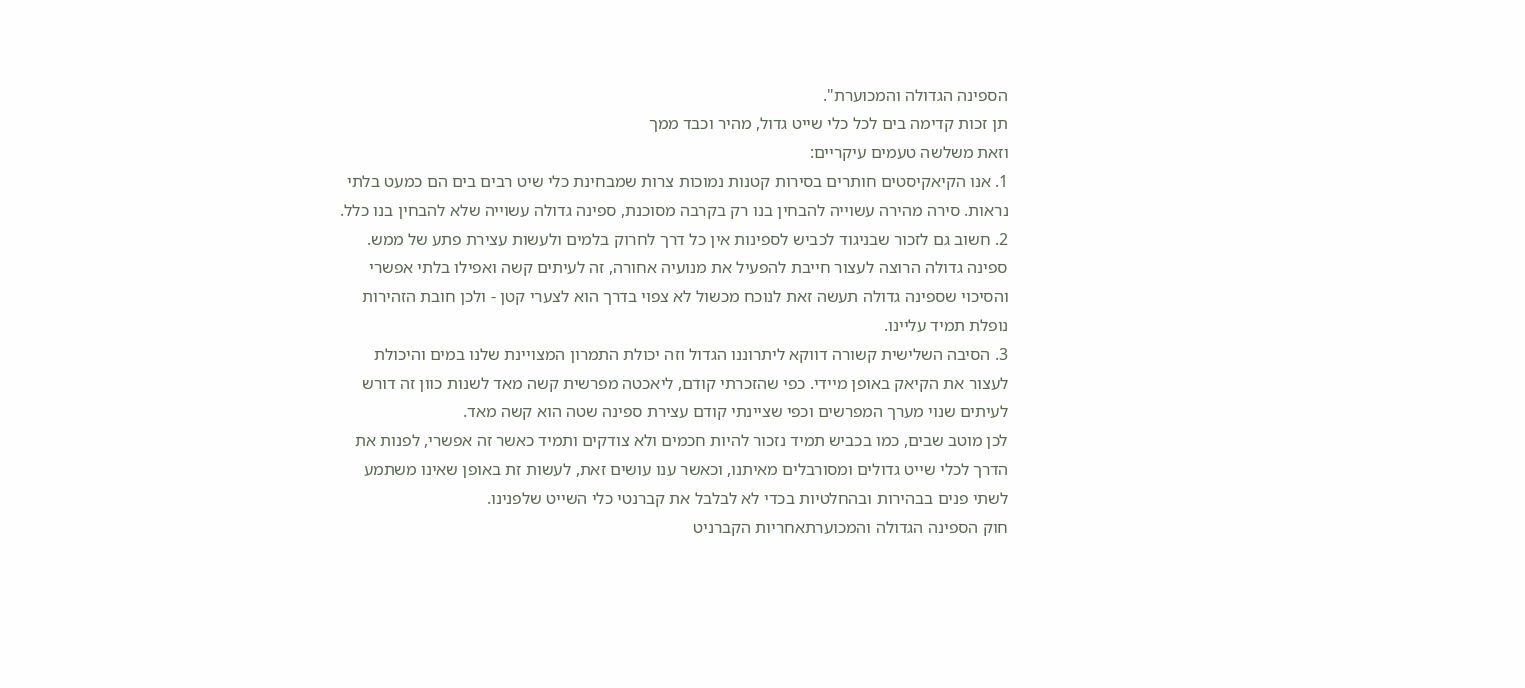הספינה הגדולה והמכוערת".
תן זכות קדימה בים לכל כלי שייט גדול, מהיר וכבד ממך
וזאת משלשה טעמים עיקריים:
1. אנו הקיאקיסטים חותרים בסירות קטנות נמוכות צרות שמבחינת כלי שיט רבים בים הם כמעט בלתי
נראות. סירה מהירה עשוייה להבחין בנו רק בקרבה מסוכנת, ספינה גדולה עשוייה שלא להבחין בנו כלל.
2. חשוב גם לזכור שבניגוד לכביש לספינות אין כל דרך לחרוק בלמים ולעשות עצירת פתע של ממש.
ספינה גדולה הרוצה לעצור חייבת להפעיל את מנועיה אחורה, זה לעיתים קשה ואפילו בלתי אפשרי
והסיכוי שספינה גדולה תעשה זאת לנוכח מכשול לא צפוי בדרך הוא לצערי קטן - ולכן חובת הזהירות
נופלת תמיד עליינו.
3. הסיבה השלישית קשורה דווקא ליתרוננו הגדול וזה יכולת התמרון המצויינת שלנו במים והיכולת
לעצור את הקיאק באופן מיידי. כפי שהזכרתי קודם, ליאכטה מפרשית קשה מאד לשנות כוון זה דורש
לעיתים שנוי מערך המפרשים וכפי שציינתי קודם עצירת ספינה שטה הוא קשה מאד.
לכן מוטב שבים, כמו בכביש תמיד נזכור להיות חכמים ולא צודקים ותמיד כאשר זה אפשרי, לפנות את
הדרך לכלי שייט גדולים ומסורבלים מאיתנו, וכאשר ענו עושים זאת, לעשות זת באופן שאינו משתמע
לשתי פנים בבהירות ובהחלטיות בכדי לא לבלבל את קברנטי כלי השייט שלפנינו.
חוק הספינה הגדולה והמכוערתאחריות הקברניט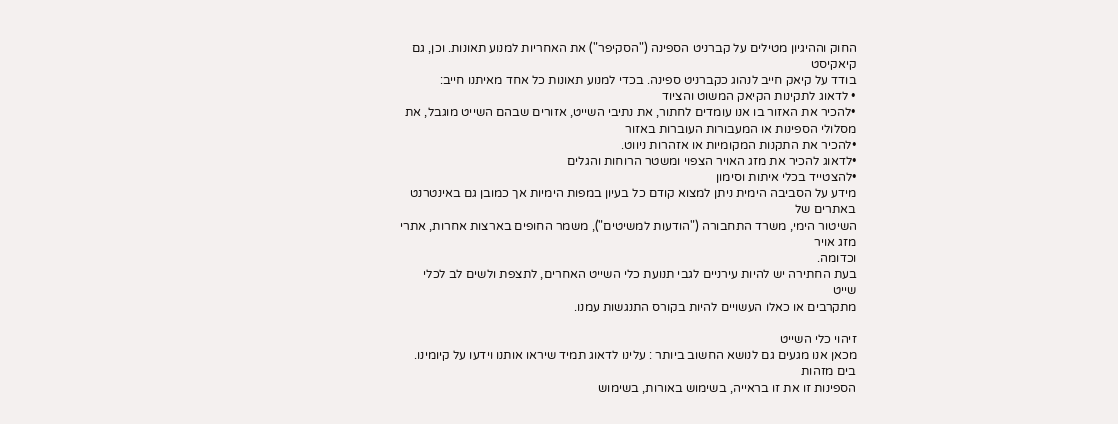החוק וההיגיון מטילים על קברניט הספינה ("הסקיפר") את האחריות למנוע תאונות. וכן, גם קיאקיסט
בודד על קיאק חייב לנהוג כקברניט ספינה. בכדי למנוע תאונות כל אחד מאיתנו חייב:
• לדאוג לתקינות הקיאק המשוט והציוד
•להכיר את האזור בו אנו עומדים לחתור, את נתיבי השייט, אזורים שבהם השייט מוגבל, את
מסלולי הספינות או המעבורות העוברות באזור
•להכיר את התקנות המקומיות או אזהרות ניווט.
•לדאוג להכיר את מזג האויר הצפוי ומשטר הרוחות והגלים
•להצטייד בכלי איתות וסימון
מידע על הסביבה הימית ניתן למצוא קודם כל בעיון במפות הימיות אך כמובן גם באינטרנט באתרים של
השיטור הימי, משרד התחבורה ("הודעות למשיטים"), משמר החופים בארצות אחרות, אתרי מזג אויר
וכדומה.
בעת החתירה יש להיות עירניים לגבי תנועת כלי השייט האחרים, לתצפת ולשים לב לכלי שייט
מתקרבים או כאלו העשויים להיות בקורס התנגשות עמנו.

זיהוי כלי השייט
מכאן אנו מגעים גם לנושא החשוב ביותר : עלינו לדאוג תמיד שיראו אותנו וידעו על קיומינו. בים מזהות
הספינות זו את זו בראייה, בשימוש באורות, בשימוש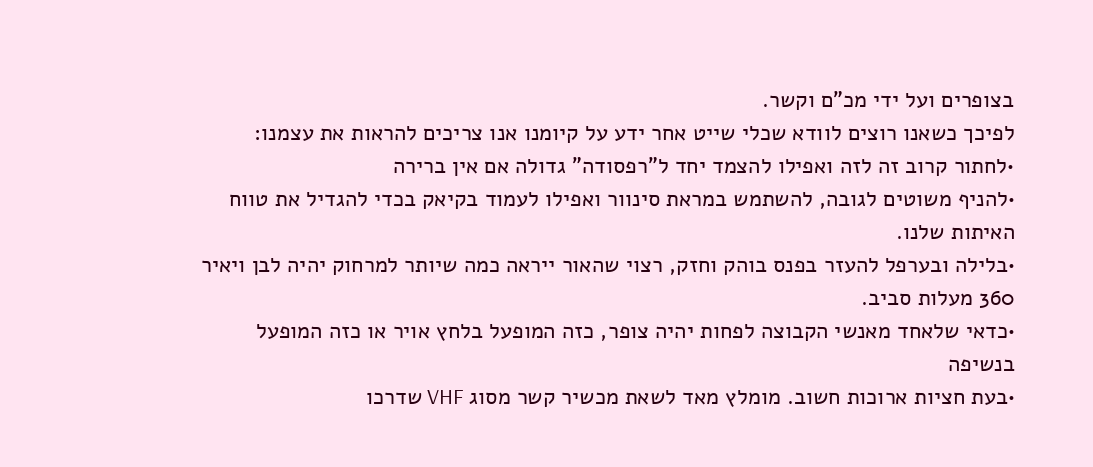בצופרים ועל ידי מכ"ם וקשר.
לפיכך כשאנו רוצים לוודא שכלי שייט אחר ידע על קיומנו אנו צריכים להראות את עצמנו:
•לחתור קרוב זה לזה ואפילו להצמד יחד ל"רפסודה" גדולה אם אין ברירה
•להניף משוטים לגובה, להשתמש במראת סינוור ואפילו לעמוד בקיאק בכדי להגדיל את טווח
האיתות שלנו.
•בלילה ובערפל להעזר בפנס בוהק וחזק, רצוי שהאור ייראה כמה שיותר למרחוק יהיה לבן ויאיר
360 מעלות סביב.
•כדאי שלאחד מאנשי הקבוצה לפחות יהיה צופר, כזה המופעל בלחץ אויר או כזה המופעל
בנשיפה
•בעת חציות ארוכות חשוב. מומלץ מאד לשאת מכשיר קשר מסוג VHF שדרכו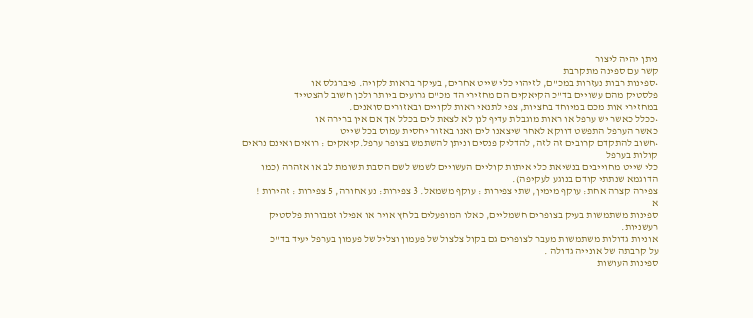ניתן יהיה ליצור
קשר עם ספינה מתקרבת
•ספינות רבות נעזרות במכ"ם, לזיהוי כלי שייט אחרים, בעיקר בראות לקויה. פיברגלס או
פלסטיק מהם עשויים בד"כ הקיאקים הם מחזירי הד מכ"ם גרועים ביותר ולכן חשוב להצטייד
במחזירי אות מכם במיוחד בחציות, צפי לתנאי ראות לקויים ובאזורים סואנים.
•ככלל כאשר יש ערפל או ראות מוגבלת עדיף לנן לא לצאת לים בכלל אך אם אין ברירה או
כאשר הערפל התפשט דווקא לאחר שיצאנו לים ואנו באזור יחסית עמוס בכל שייט
•חשוב להתקדם קרובים זה לזה, להדליק פנסים וניתן להשתמש בצופר ערפל.קיאקים : רואים ואינם נראים
קולות בערפל
כלי שייט מחוייבים בנשיאת כלי איתות קוליים העשויים לשמש לשם הסבת תשומת לב או אזהרה (כמו
הדוגמא שנתתי קודם בנוגע לעקיפה).
צפירה קצרה אחת: עוקף מימין, שתי צפירות : עוקף משמאל. 3 צפירות: נע אחורה, 5 צפירות : זהירות !
א
ספינות משתמשות בעיק בצופרים חשמליים, כאלו המופעלים בלחץ אויר או אפילו זמבורות פלסטיק
רעשניות.
אוניות גדולות משתמשות מעבר לצופרים גם בקול צלצול של פעמון וצליל של פעמון בערפל יעיד בד"כ
על קרבתה של אונייה גדולה .
ספינות העושות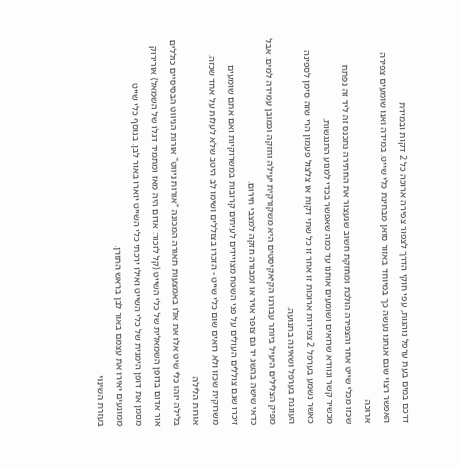דרכם במים בעת ערפל נוהגות, עפי חוקי הדרך לצפור צפירה ארוכה כל 2 דקות ובמידת
האפשר רצוי שגם אנחנו נעשה כך במיוחד באזור סואן מבחינת כלי שייט. במידה ואנו שומעים צפירה
ארוכה
שכזו מכלי שייט אחר והצפירה הולכת ומחזקת חשוב שנעצור את החתירה נתכנס זה ליד זה נפתח
מכשיר קשר ונוודא שרואים ושומעים אותנו עד כמה שאפשר בכדי למנוע התנגשות.
כאשר נשמע בערפל 2 צפירות ארוכות זו אחר זו כל שתי דקות או צלצול פעמון הרי שזה סימן לספינה
העוגנת בערפל ושאינה בתנועה.
מפיק הצלילים היעיל ביותר עבורנו הקיאקיסטים היא משקורקית יעילה וחזקה וכמובן עמידה למים. אבל
כדאי שישה בהשג יד גם צופר אויר או זמבורה חזקה למצבי חירום.
זיכרו שגם צוללים העולים על פני השטח מצויידים לעיתים קרובות במשרוקיות ואם אתם שומעים
משרוקית שכזו ולא רואים שום כלי שייט - הזכרו בצוללים ושימו לב היטב שלא לעלות על אחד שכזה.
אורות הלילה
בלילה יזהו כלי שיט אלו את אלו באמצעות תאורה המכונה "אורות ניווט" אורות הניווט הבסיסיים כוללים
אור אדום בדופן השמאלית של כלי השייט (קל לזכור: אדום היה מאז ומתמיד דגלו של השמאל) אורירוק מסמן את דופן הימנית של כלי השייט ואילו ירכתי כלי השייט יוארו באור לבן. בנוסף כלי שייט
ממונעים יאירו את עצמם באור לבן בראש התורן.
בעזרת השינוי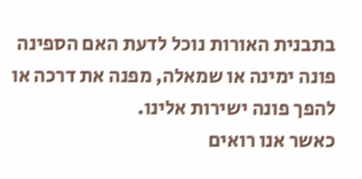בתבנית האורות נוכל לדעת האם הספינה פונה ימינה או שמאלה, מפנה את דרכה או
להפך פונה ישירות אלינו.
כאשר אנו רואים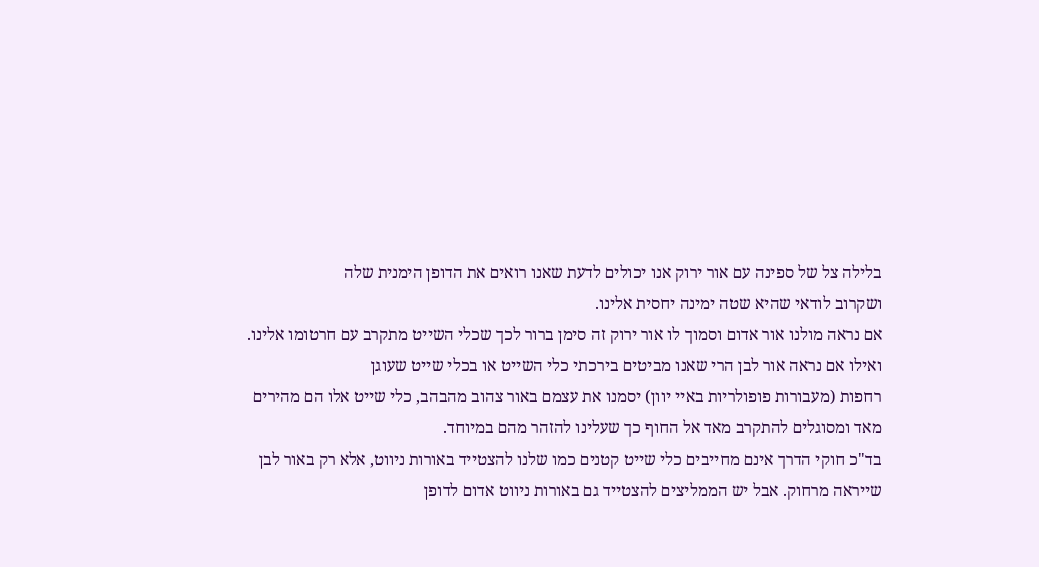בלילה צל של ספינה עם אור ירוק אנו יכולים לדעת שאנו רואים את הדופן הימנית שלה
ושקרוב לודאי שהיא שטה ימינה יחסית אלינו.
אם נראה מולנו אור אדום וסמוך לו אור ירוק זה סימן ברור לכך שכלי השייט מתקרב עם חרטומו אלינו.
ואילו אם נראה אור לבן הרי שאנו מביטים בירכתי כלי השייט או בכלי שייט שעוגן
רחפות (מעבורות פופולריות באיי יוון) יסמנו את עצמם באור צהוב מהבהב, כלי שייט אלו הם מהירים
מאד ומסוגלים להתקרב מאד אל החוף כך שעלינו להזהר מהם במיוחד.
בד"כ חוקי הדרך אינם מחייבים כלי שייט קטנים כמו שלנו להצטייד באורות ניווט, אלא רק באור לבן
שייראה מרחוק. אבל יש הממליצים להצטייד גם באורות ניווט אדום לדופן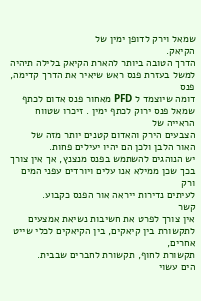שמאל וירק לדופן ימין של
הקיאק.
הדרך הטובה ביותר להארת הקיאק בלילה תיהיה למשל בעזרת פנס ראש שיאיר את הדרך קדימה, פנס
דומה שיוצמד ל PFD מאחור פנס אדום לכתף שמאל פנס ירוק לכתף ימין . זיכרו שטווח הראייה של
הצבעים הירק והאדום קטנים יותר מזה של האור הלבן ולכן הם יהיו יעילים פחות.
יש הנוהגים להשתמש בפנס מנצנץ, אך אין צורך בכך שכן ממילא אנו עלים ויורדים עפני המים ורק
לעיתים נדירות ייראה אור הפנס כקבוע.
קשר
אין צורך לפרט את חשיבות נשיאת אמצעים לתקשורת בין קיאקים, בין הקיאקים לכלי שייט אחרים,
תקשורת לחוף, תקשורת לחברים שבבית.
הים עשוי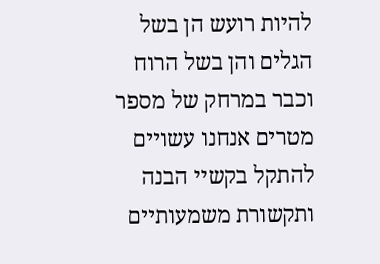להיות רועש הן בשל הגלים והן בשל הרוח וכבר במרחק של מספר מטרים אנחנו עשויים
להתקל בקשיי הבנה ותקשורת משמעותיים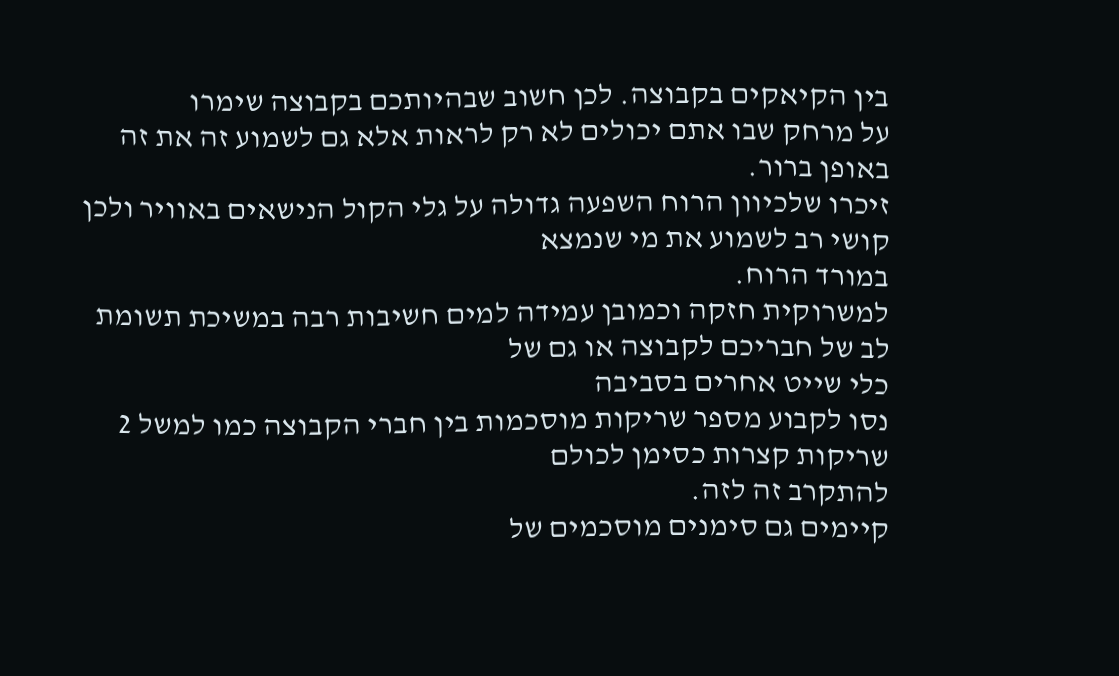בין הקיאקים בקבוצה. לכן חשוב שבהיותכם בקבוצה שימרו
על מרחק שבו אתם יכולים לא רק לראות אלא גם לשמוע זה את זה באופן ברור.
זיכרו שלכיוון הרוח השפעה גדולה על גלי הקול הנישאים באוויר ולכן קושי רב לשמוע את מי שנמצא
במורד הרוח.
למשרוקית חזקה וכמובן עמידה למים חשיבות רבה במשיכת תשומת לב של חבריכם לקבוצה או גם של
כלי שייט אחרים בסביבה
נסו לקבוע מספר שריקות מוסכמות בין חברי הקבוצה כמו למשל 2 שריקות קצרות כסימן לכולם
להתקרב זה לזה.
קיימים גם סימנים מוסכמים של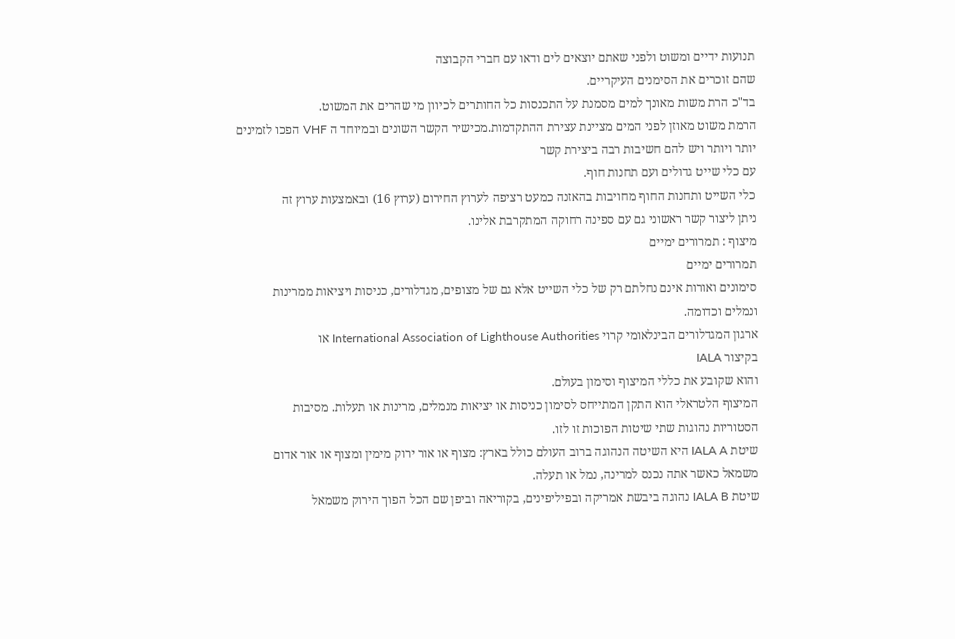תנועות ידיים ומשוט ולפני שאתם יוצאים לים ודאו עם חברי הקבוצה
שהם זוכרים את הסימנים העיקריים.
בד"כ הרת משות מאונך למים מסמנת על התכנסות כל החותרים לכיוון מי שהרים את המשוט.
הרמת משוט מאוזן לפני המים מציינת עצירת ההתקדמות.מכישיר הקשר השונים ובמיוחד ה VHF הפכו לזמינים יותר ויותר ויש להם חשיבות רבה ביצירת קשר
עם כלי שייט גדולים ועם תחנות חוף.
כלי השייט ותחנות החוף מחויבות בהאזנה כמעט רציפה לערוץ החירום (ערוץ 16) ובאמצעות ערוץ זה
ניתן ליצור קשר ראשוני גם עם ספינה רחוקה המתקרבת אלינו.
מיצוף : תמרורים ימיים
תמרורים ימיים
סימונים ואורות אינם נחלתם רק של כלי השייט אלא גם של מצופים, מגדלורים, כניסות ויציאות ממרינות
ונמלים וכדומה.
ארגון המגדלורים הבינלאומי קרוי International Association of Lighthouse Authorities או
בקיצור IALA
והוא שקובע את כללי המיצוף וסימון בעולם.
המיצוף הלטראלי הוא התקן המתייחס לסימון כניסות או יציאות מנמלים, מרינות או תעלות. מסיבות
הסטוריות נהוגות שתי שיטות הפוכות זו לזו.
שיטת IALA A היא השיטה הנהוגה ברוב העולם כולל בארץ: מצוף או אור ירוק מימין ומצוף או אור אדום
משמאל כאשר אתה נכנס למרינה, נמל או תעלה.
שיטת IALA B נהוגה ביבשת אמריקה ובפיליפינים, בקוריאה וביפן שם הכל הפוך הירוק משמאל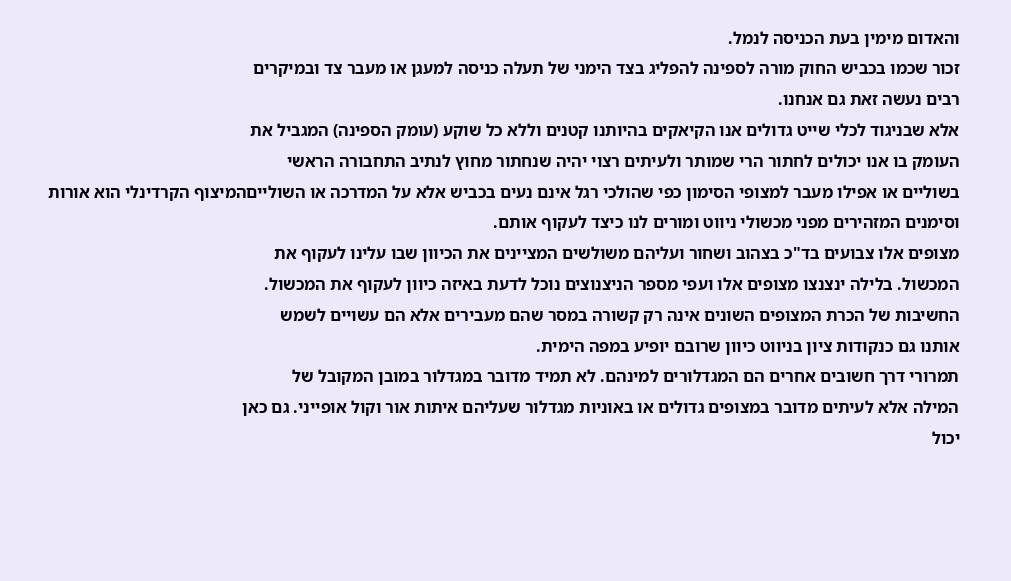והאדום מימין בעת הכניסה לנמל.
זכור שכמו בכביש החוק מורה לספינה להפליג בצד הימני של תעלה כניסה למעגן או מעבר צד ובמיקרים
רבים נעשה זאת גם אנחנו.
אלא שבניגוד לכלי שייט גדולים אנו הקיאקים בהיותנו קטנים וללא כל שוקע (עומק הספינה) המגביל את
העומק בו אנו יכולים לחתור הרי שמותר ולעיתים רצוי יהיה שנחתור מחוץ לנתיב התחבורה הראשי
בשוליים או אפילו מעבר למצופי הסימון כפי שהולכי רגל אינם נעים בכביש אלא על המדרכה או השולייםהמיצוף הקרדינלי הוא אורות וסימנים המזהירים מפני מכשולי ניווט ומורים לנו כיצד לעקוף אותם.
מצופים אלו צבועים בד"כ בצהוב ושחור ועליהם משולשים המציינים את הכיוון שבו עלינו לעקוף את
המכשול. בלילה ינצנצו מצופים אלו ועפי מספר הניצנוצים נוכל לדעת באיזה כיוון לעקוף את המכשול.
החשיבות של הכרת המצופים השונים אינה רק קשורה במסר שהם מעבירים אלא הם עשויים לשמש
אותנו גם כנקודות ציון בניווט כיוון שרובם יופיע במפה הימית.
תמרורי דרך חשובים אחרים הם המגדלורים למינהם. לא תמיד מדובר במגדלור במובן המקובל של
המילה אלא לעיתים מדובר במצופים גדולים או באוניות מגדלור שעליהם איתות אור וקול אופייני. גם כאן
יכול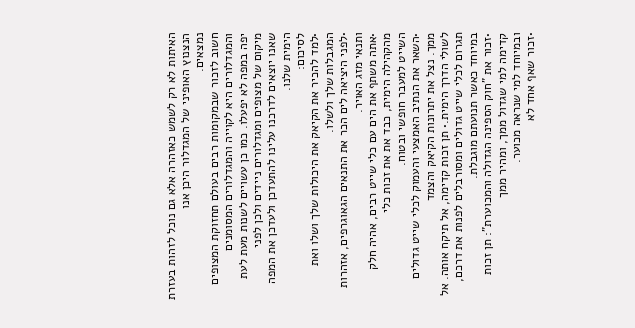האיתות לא רק לשמש כאזהרה אלא גם נוכל לזהות בעזרת הנצנוץ האופיני של המגדלור היכן אנו
נמצאים.
חשוב לזכור שבמקומות רבים בעולם תחזוקת המצופים והמגדלורים היא לקוייה והמגדלורים המסומנים
יפה במפה לא יפעלו. כמו כן עשויים לשנות מעת לעת מיקום של מצופים ומגדלורים ניידים ולכן לפני
שאנו יוצאים לדרכנו עלינו להתעדכן ולעדכן את המפה הימית שלנו.
לסיכום:
•למד להכיר את הקיאק את היכולות שלך ושלו ואת המגבלות שלך ולשלו.
•לפני היציאה לים הכר את התנאים הגאוגרפים, אזהרות ותנאי מזג האויר.
•אתה משתף את הים עם כלי שייט רבים, אהיה חלק מהקהילה הימית, כבד את את זכות כלי
השייט למעבר חופשי ובטוח.
•השאר את הנתיב האמצעי והעמוק לכלי שייט גדולים ממך. נצל את יתרונות הקיאק והצמד
לשולי הדרך הימית.• תן זכות קדימה, אל תיקח אותה. אל תגרום לכלי שייט גדולים ומסורבלים לפנות את דרכם,
במיוחד כאשר תנועתם מוגבלת.
•זכור את "חוק הספינה הגדולה והמכוערת": תן זכות קדימה למי שגדול ממך, ומהיר ממך
ובמיוחד למי שנראה מכוער.
•זכור שאף אחד לא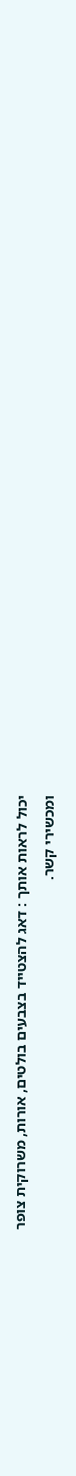יכול לראות אותך : דאג להצטייד בצבעים בולטים, אורות, משרוקית צופר
ומכשירי קשר.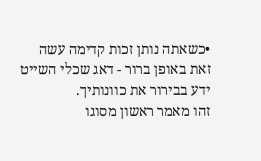•כשאתה נותן זכות קדימה עשה זאת באופן ברור - דאג שכלי השייט ידע בבירור את כוונותיך.
זהו מאמר ראשון מסוגו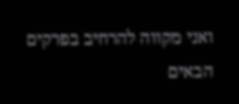ואני מקווה להרחיב בפרקים הבאים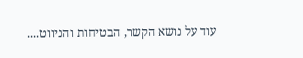עוד על נושא הקשר, הבטיחות והניווט....